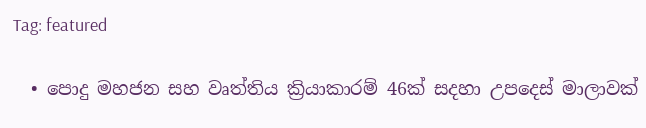Tag: featured

  • පොදු මහජන සහ වෘත්තිය ක්‍රියාකාරම් 46ක් සදහා උපදෙස් මාලාවක්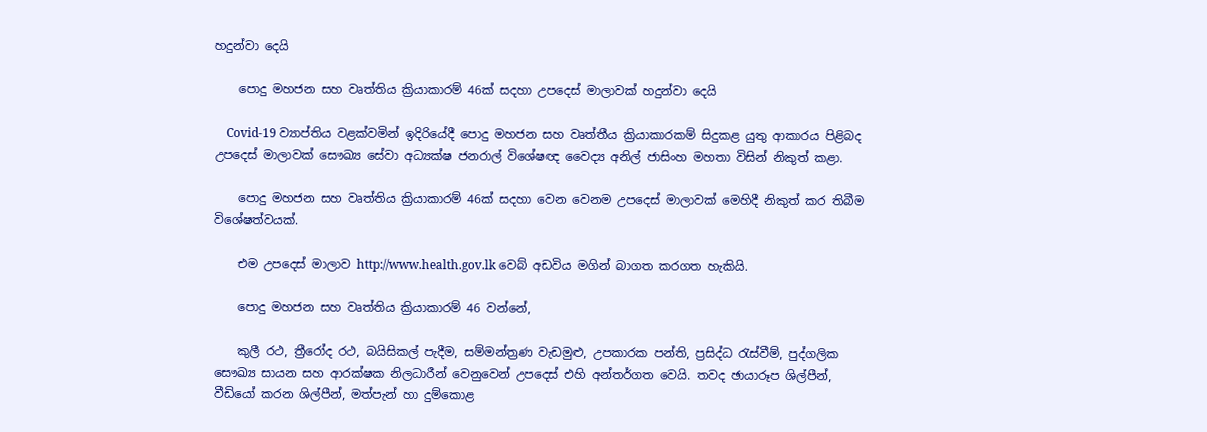හදුන්වා දෙයි

    පොදු මහජන සහ වෘත්තිය ක්‍රියාකාරම් 46ක් සදහා උපදෙස් මාලාවක් හදුන්වා දෙයි

    Covid-19 ව්‍යාප්තිය වළක්වමින් ඉදිරියේදී පොදු මහජන සහ වෘත්තීය ක්‍රියාකාරකම් සිදුකළ යුතු ආකාරය පිළිබද උපදෙස් මාලාවක් සෞඛ්‍ය සේවා අධ්‍යක්ෂ ජනරාල් විශේෂඥ වෛද්‍ය අනිල් ජාසිංහ මහතා විසින් නිකුත් කළා.

    පොදු මහජන සහ වෘත්තිය ක්‍රියාකාරම් 46ක් සදහා වෙන වෙනම උපදෙස් මාලාවක් මෙහිදී නිකුත් කර තිබීම විශේෂත්වයක්.

    එම උපදෙස් මාලාව http://www.health.gov.lk වෙබ් අඩවිය මගින් බාගත කරගත හැකියි.

    පොදු මහජන සහ වෘත්තිය ක්‍රියාකාරම් 46 වන්නේ,

    කුලී රථ, ත්‍රීරෝද රථ, බයිසිකල් පැදීම, සම්මන්ත්‍රණ වැඩමුළු, උපකාරක පන්ති, ප්‍රසිද්ධ රැස්වීම්, පුද්ගලික සෞඛ්‍ය සායන සහ ආරක්ෂක නිලධාරීන් වෙනුවෙන් උපදෙස් එහි අන්තර්ගත වෙයි. තවද ඡායාරූප ශිල්පීන්, වීඩියෝ කරන ශිල්පීන්, මත්පැන් හා දුම්කොළ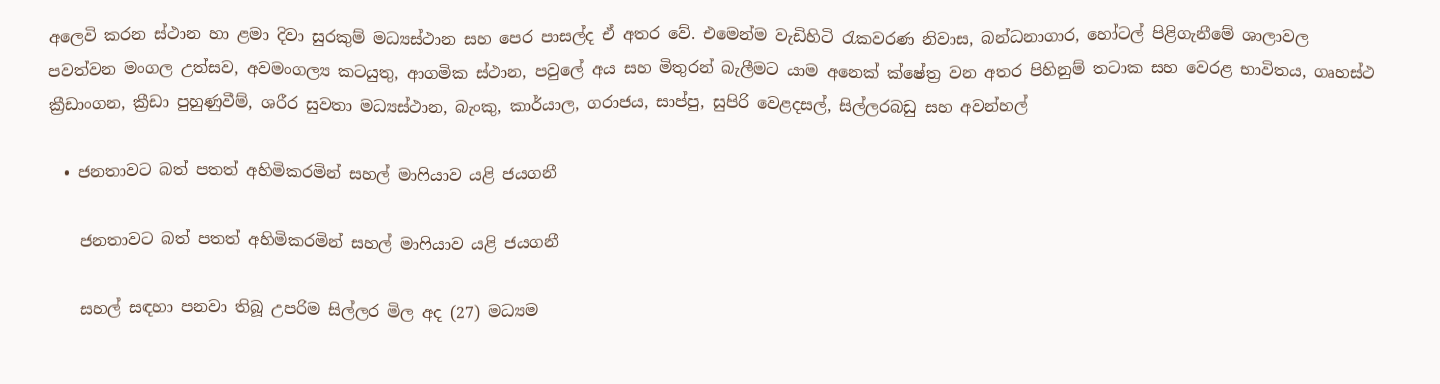අලෙවි කරන ස්ථාන හා ළමා දිවා සුරකුම් මධ්‍යස්ථාන සහ පෙර පාසල්ද ඒ අතර වේ. එමෙන්ම වැඩිහිටි රැකවරණ නිවාස, බන්ධනාගාර, හෝටල් පිළිගැනීමේ ශාලාවල පවත්වන මංගල උත්සව, අවමංගල්‍ය කටයුතු, ආගමික ස්ථාන, පවුලේ අය සහ මිතුරන් බැලීමට යාම අනෙක් ක්ෂේත්‍ර වන අතර පිහිනුම් තටාක සහ වෙරළ භාවිතය, ගෘහස්ථ ක්‍රීඩාංගන, ක්‍රීඩා පුහුණුවීම්, ශරීර සුවතා මධ්‍යස්ථාන, බැංකු, කාර්යාල, ගරාජය, සාප්පු, සුපිරි වෙළදසල්, සිල්ලරබඩු සහ අවන්හල්

  • ජනතාවට බත් පතත් අහිමිකරමින් සහල් මාෆියාව යළි ජයගනී

    ජනතාවට බත් පතත් අහිමිකරමින් සහල් මාෆියාව යළි ජයගනී

    සහල් සඳහා පනවා තිබූ උපරිම සිල්ලර මිල අද (27) මධ්‍යම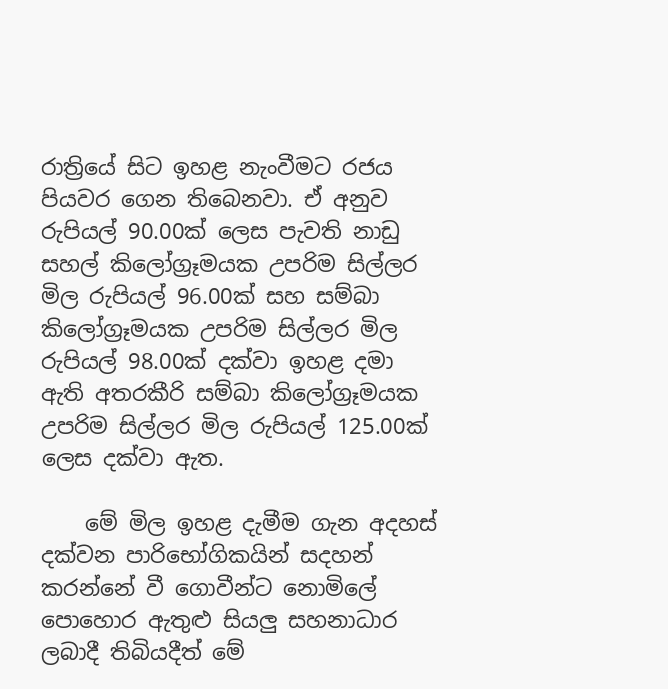රාත්‍රියේ සිට ඉහළ නැංවීමට රජය පියවර ගෙන තිබෙනවා. ඒ අනුව රුපියල් 90.00ක් ලෙස පැවති නාඩු සහල් කිලෝග්‍රෑමයක උපරිම සිල්ලර මිල රුපියල් 96.00ක් සහ සම්බා කිලෝග්‍රෑමයක උපරිම සිල්ලර මිල රුපියල් 98.00ක් දක්වා ඉහළ දමා ඇති අතරකීරි සම්බා කිලෝග්‍රෑමයක උපරිම සිල්ලර මිල රුපියල් 125.00ක් ලෙස දක්වා ඇත.

    මේ මිල ඉහළ දැමීම ගැන අදහස් දක්වන පාරිභෝගිකයින් සදහන් කරන්නේ වී ගොවීන්ට නොමිලේ පොහොර ඇතුළු සියලු සහනාධාර ලබාදී තිබියදීත් මේ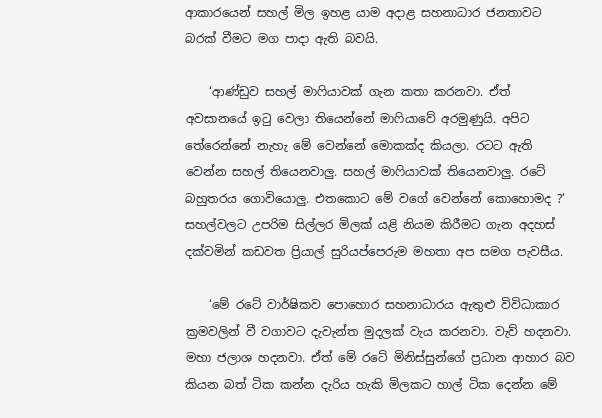ආකාරයෙන් සහල් මිල ඉහළ යාම අදාළ සහනාධාර ජනතාවට බරක් වීමට මග පාදා ඇති බවයි.

    ‘ආණ්ඩුව සහල් මාෆියාවක් ගැන කතා කරනවා. ඒත් අවසානයේ ඉටු වෙලා තියෙන්නේ මාෆියාවේ අරමුණුයි. අපිට තේරෙන්නේ නැහැ මේ වෙන්නේ මොකක්ද කියලා. රටට ඇති වෙන්න සහල් තියෙනවාලු. සහල් මාෆියාවක් තියෙනවාලු. රටේ බහුතරය ගොවියොලු. එතකොට මේ වගේ වෙන්නේ කොහොමද ?‘ සහල්වලට උපරිම සිල්ලර මිලක් යළි නියම කිරීමට ගැන අදහස් දක්වමින් කඩවත ප්‍රියාල් සුරියප්පෙරුම මහතා අප සමග පැවසීය.

    ‘මේ රටේ වාර්ෂිකව පොහොර සහනාධාරය ඇතුළු විවිධාකාර ක්‍රමවලින් වී වගාවට දැවැන්ත මුදලක් වැය කරනවා. වැව් හදනවා. මහා ජලාශ හදනවා. ඒත් මේ රටේ මිනිස්සුන්ගේ ප්‍රධාන ආහාර බව කියන බත් ටික කන්න දැරිය හැකි මිලකට හාල් ටික දෙන්න මේ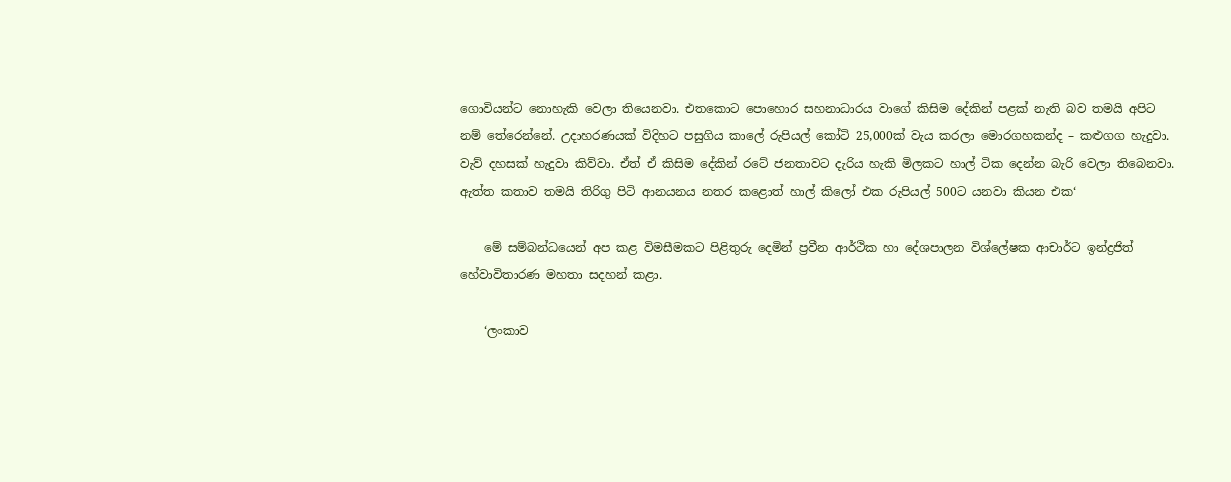ගොවියන්ට නොහැකි වෙලා තියෙනවා. එතකොට පොහොර සහනාධාරය වාගේ කිසිම දේකින් පළක් නැති බව තමයි අපිට නම් තේරෙන්නේ. උදාහරණයක් විදිහට පසුගිය කාලේ රුපියල් කෝටි 25,000ක් වැය කරලා මොරගහකන්ද – කළුගග හැදුවා. වැව් දහසක් හැදුවා කිව්වා. ඒත් ඒ කිසිම දේකින් රටේ ජනතාවට දැරිය හැකි මිලකට හාල් ටික දෙන්න බැරි වෙලා තිබෙනවා. ඇත්ත කතාව තමයි තිරිගු පිටි ආනයනය නතර කළොත් හාල් කිලෝ එක රුපියල් 500ට යනවා කියන එක‘

    මේ සම්බන්ධයෙන් අප කළ විමසීමකට පිළිතුරු දෙමින් ප්‍රවීන ආර්ථික හා දේශපාලන විශ්ලේෂක ආචාර්ට ඉන්ද්‍රජිත් හේවාවිතාරණ මහතා සදහන් කළා.

    ‘ලංකාව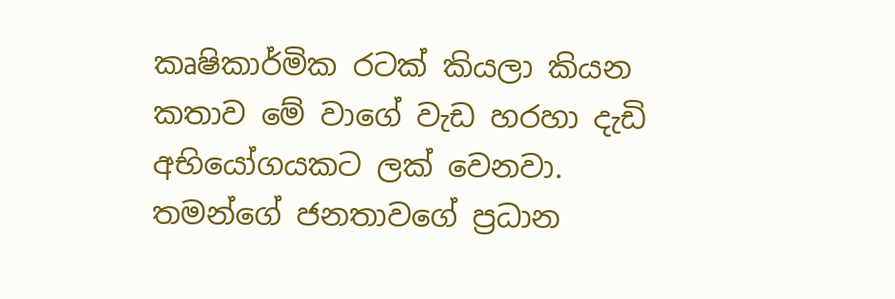කෘෂිකාර්මික රටක් කියලා කියන කතාව මේ වාගේ වැඩ හරහා දැඩි අභියෝගයකට ලක් වෙනවා. තමන්ගේ ජනතාවගේ ප්‍රධාන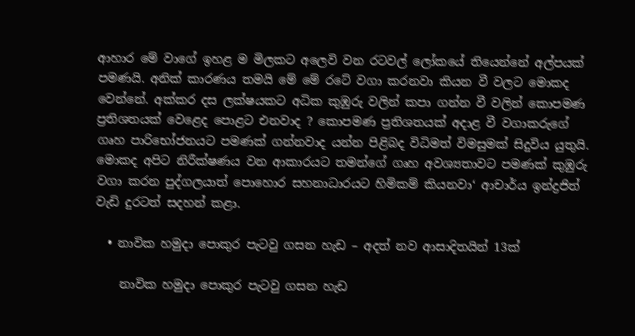ආහාර මේ වාගේ ඉහළ ම මිලකට අලෙවි වන රටවල් ලෝකයේ තියෙන්නේ අල්පයක් පමණයි. අනික් කාරණය තමයි මේ මේ රටේ වගා කරනවා කියන වී වලට මොකද වෙන්නේ. අක්කර දස ලක්ෂයකට අධික කුඹුරු වලින් කපා ගන්න වී වලින් කොපමණ ප්‍රතිශතයක් වෙළෙද පොළට එනවාද ? කොපමණ ප්‍රතිශතයක් අදාළ වී වගාකරුගේ ගෘහ පාරිභෝජනයට පමණක් ගන්නවාද යන්න පිළිබද විධිමත් විමසුමක් සිදුවිය යුතුයි. මොකද අපිට නිරීක්ෂණය වන ආකාරයට තමන්ගේ ගෘහ අවශ්‍යතාවට පමණක් කුඹුරු වගා කරන පුද්ගලයාත් පොහොර සහනාධාරයට හිමිකම් කියනවා‘ ආචාර්ය ඉන්ද්‍රජිත් වැඩි දුරටත් සදහන් කළා.

  • නාවික හමුදා පොකුර පැටවු ගසන හැඩ – අදත් නව ආසාදිතයින් 13ක්

    නාවික හමුදා පොකුර පැටවු ගසන හැඩ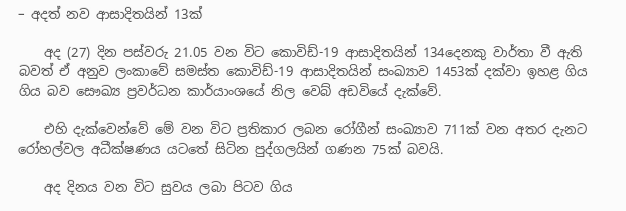– අදත් නව ආසාදිතයින් 13ක්

    අද (27) දින පස්වරු 21.05 වන විට කොවිඩ්-19 ආසාදිතයින් 134දෙනකු වාර්තා වී ඇති බවත් ඒ අනුව ලංකාවේ සමස්ත කොවිඩ්-19 ආසාදිතයින් සංඛ්‍යාව 1453ක් දක්වා ඉහළ ගිය ගිය බව සෞඛ්‍ය ප්‍රවර්ධන කාර්යාංශයේ නිල වෙබ් අඩවියේ දැක්වේ.

    එහි දැක්වෙන්වේ මේ වන විට ප්‍රතිකාර ලබන රෝගීන් සංඛ්‍යාව 711ක් වන අතර දැනට රෝහල්වල අධීක්ෂණය යටතේ සිටින පුද්ගලයින් ගණන 75ක් බවයි.

    අද දිනය වන විට සුවය ලබා පිටව ගිය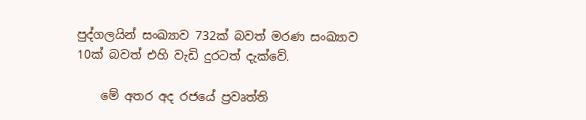පුද්ගලයින් සංඛ්‍යාව 732ක් බවත් මරණ සංඛ්‍යාව 10ක් බවත් එහි වැඩි දුරටත් දැක්වේ.

    මේ අතර අද රජයේ ප්‍රවෘත්ති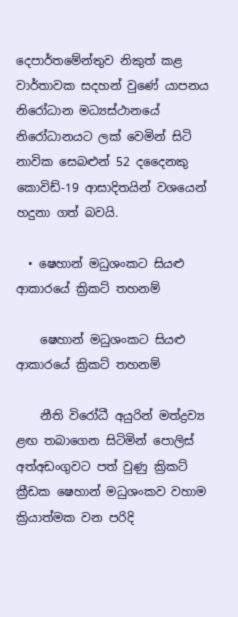දෙපාර්තමේන්තුව නිකුත් කළ වාර්තාවක සදහන් වුණේ යාපනය නිරෝධාන මධ්‍යස්ථානයේ නිරෝධානයට ලක් වෙමින් සිටි නාවික සෙබළුන් 52 දදෛනකු කොවිඩ්-19 ආසාදිතයින් වශයෙන් හදුනා ගත් බවයි.

  • ෂෙහාන් මධුශංකට සියළු ආකාරයේ ක්‍රිකට් තහනම්

    ෂෙහාන් මධුශංකට සියළු ආකාරයේ ක්‍රිකට් තහනම්

    නීති විරෝධී අයුරින් මත්ද්‍රව්‍ය ළඟ තබාගෙන සිටිමින් පොලිස් අත්අඩංගුවට පත් වුණු ක්‍රිකට් ක්‍රීඩක ෂෙහාන් මධුශංකව වහාම ක්‍රියාත්මක වන පරිදි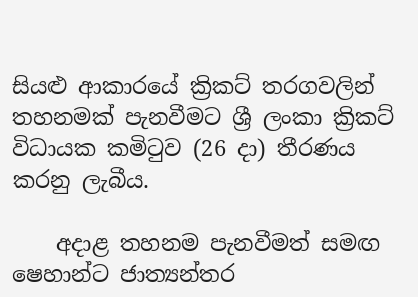සියළු ආකාරයේ ක්‍රිකට් තරගවලින් තහනමක් පැනවීමට ශ්‍රී ලංකා ක්‍රිකට් විධායක කමිටුව (26 දා) තීරණය කරනු ලැබීය.

    අදාළ තහනම පැනවීමත් සමඟ ෂෙහාන්ට ජාත්‍යන්තර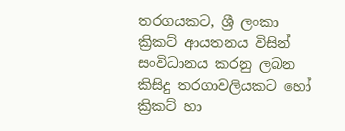තරගයකට, ශ්‍රී ලංකා ක්‍රිකට් ආයතනය විසින් සංවිධානය කරනු ලබන කිසිදු තරගාවලියකට හෝ ක්‍රිකට් හා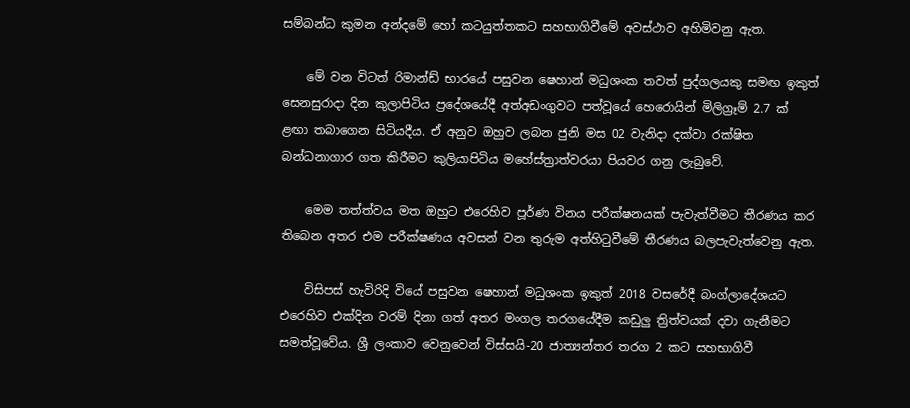සම්බන්ධ කුමන අන්දමේ හෝ කටයුත්තකට සහභාගිවීමේ අවස්ථාව අහිමිවනු ඇත.

    මේ වන විටත් රිමාන්ඩ් භාරයේ පසුවන ෂෙහාන් මධුශංක තවත් පුද්ගලයකු සමඟ ඉකුත් සෙනසුරාදා දින කුලාපිටිය ප්‍රදේශයේදී අත්අඩංගුවට පත්වූයේ හෙරොයින් මිලිග්‍රෑම් 2.7 ක් ළඟා තබාගෙන සිටියදීය. ඒ අනුව ඔහුව ලබන ජුනි මස 02 වැනිදා දක්වා රක්ෂිත බන්ධනාගාර ගත කිරීමට කුලියාපිටිය මහේස්ත්‍රාත්වරයා පියවර ගනු ලැබුවේ.

    මෙම තත්ත්වය මත ඔහුට එරෙහිව පූර්ණ විනය පරීක්ෂනයක් පැවැත්වීමට තීරණය කර තිබෙන අතර එම පරීක්ෂණය අවසන් වන තුරුම අත්හිටුවීමේ තීරණය බලපැවැත්වෙනු ඇත.

    විසිපස් හැවිරිදි වියේ පසුවන ෂෙහාන් මධුශංක ඉකුත් 2018 වසරේදී බංග්ලාදේශයට එරෙහිව එක්දින වරම් දිනා ගත් අතර මංගල තරගයේදීම කඩුලු ත්‍රිත්වයක් දවා ගැනීමට සමත්වූවේය. ශ්‍රී ලංකාව වෙනුවෙන් විස්සයි-20 ජාත්‍යන්තර තරග 2 කට සහභාගිවී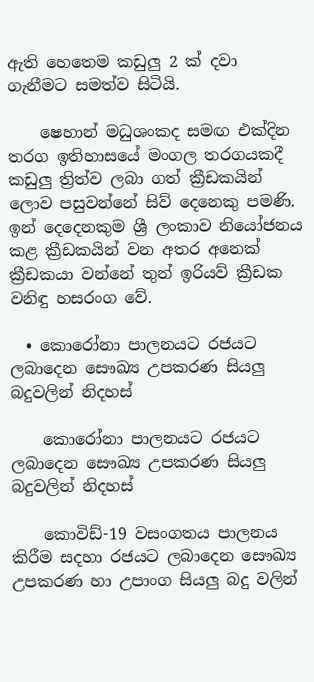ඇති හෙතෙම කඩුලු 2 ක් දවා ගැනීමට සමත්ව සිටියි.

    ෂෙහාන් මධුශංකද සමඟ එක්දින තරග ඉතිහාසයේ මංගල තරගයකදී කඩුලු ත්‍රිත්ව ලබා ගත් ක්‍රීඩකයින් ලොව පසුවන්නේ සිව් දෙනෙකු පමණි. ඉන් දෙදෙනකුම ශ්‍රී ලංකාව නියෝජනය කළ ක්‍රීඩකයින් වන අතර අනෙක් ක්‍රීඩකයා වන්නේ තුන් ඉරියව් ක්‍රීඩක වනිඳු හසරංග වේ.

  • කොරෝනා පාලනයට රජයට ලබාදෙන සෞඛ්‍ය උපකරණ සියලු බදුවලින් නිදහස්

    කොරෝනා පාලනයට රජයට ලබාදෙන සෞඛ්‍ය උපකරණ සියලු බදුවලින් නිදහස්

    කොවිඩ්-19 වසංගතය පාලනය කිරීම සදහා රජයට ලබාදෙන සෞඛ්‍ය උපකරණ හා උපාංග සියලු බදු වලින්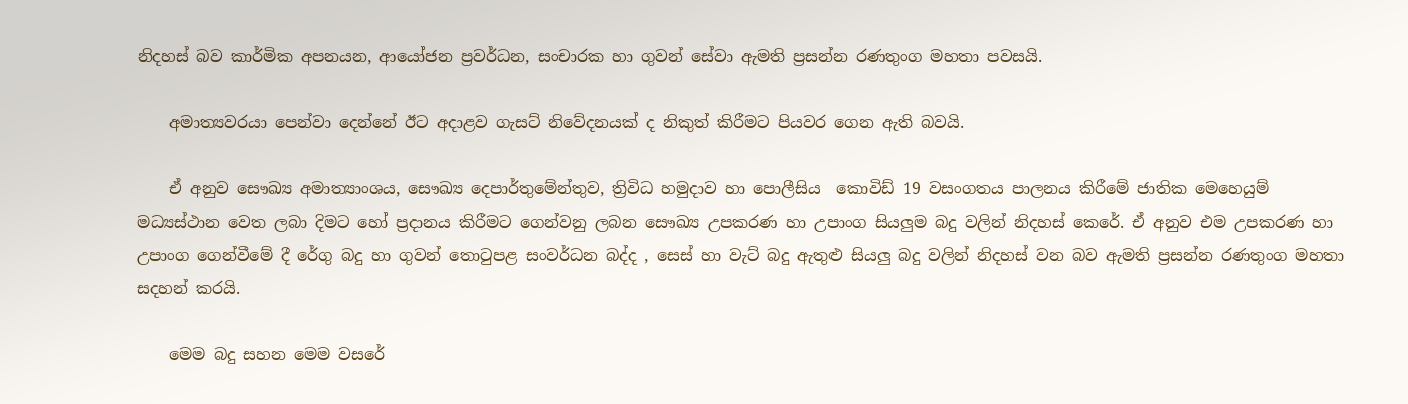නිදහස් බව කාර්මික අපනයන, ආයෝජන ප්‍රවර්ධන, සංචාරක හා ගුවන් සේවා ඇමති ප්‍රසන්න රණතුංග මහතා පවසයි.

    අමාත්‍යවරයා පෙන්වා දෙන්නේ ඊට අදාළව ගැසට් නිවේදනයක් ද නිකුත් කිරීමට පියවර ගෙන ඇති බවයි.

    ඒ අනුව සෞඛ්‍ය අමාත්‍යාංශය, සෞඛ්‍ය දෙපාර්තුමේන්තුව, ත්‍රිවිධ හමුදාව හා පොලීසිය  කොවිඩ් 19 වසංගතය පාලනය කිරීමේ ජාතික මෙහෙයුම් මධ්‍යස්ථාන වෙත ලබා දිමට හෝ ප්‍රදානය කිරීමට ගෙන්වනු ලබන සෞඛ්‍ය උපකරණ හා උපාංග සියලුම බදු වලින් නිදහස් කෙරේ. ඒ අනුව එම උපකරණ හා උපාංග ගෙන්වීමේ දී රේගු බදු හා ගුවන් තොටුපළ සංවර්ධන බද්ද , සෙස් හා වැට් බදු ඇතුළු සියලු බදු වලින් නිදහස් වන බව ඇමති ප්‍රසන්න රණතුංග මහතා සදහන් කරයි.

    මෙම බදු සහන මෙම වසරේ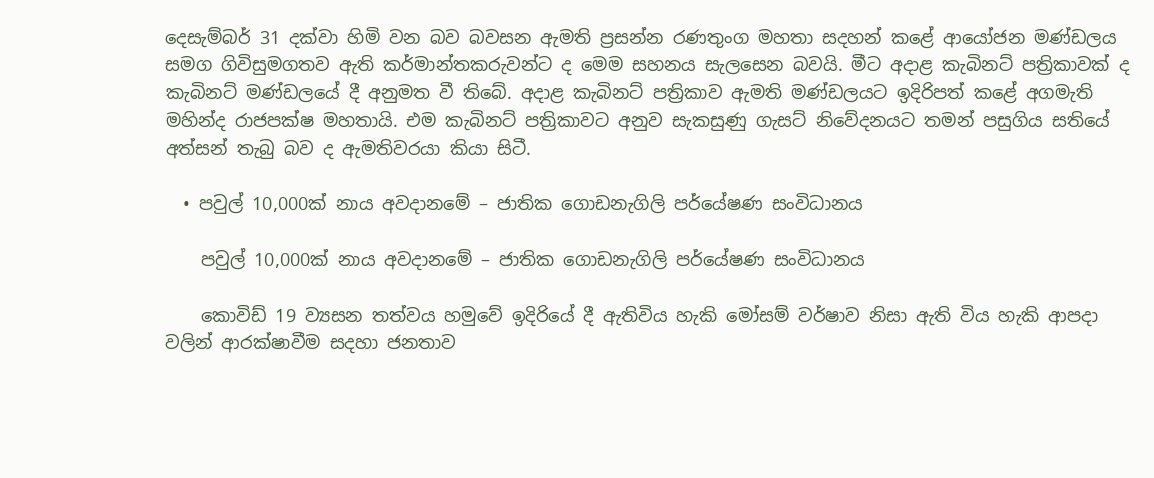දෙසැම්බර් 31 දක්වා හිමි වන බව බවසන ඇමති ප්‍රසන්න රණතුංග මහතා සදහන් කළේ ආයෝජන මණ්ඩලය සමග ගිවිසුමගතව ඇති කර්මාන්තකරුවන්ට ද මෙම සහනය සැලසෙන බවයි. මීට අදාළ කැබිනට් පත්‍රිකාවක් ද කැබිනට් මණ්ඩලයේ දී අනුමත වී තිබේ. අදාළ කැබිනට් පත්‍රිකාව ඇමති මණ්ඩලයට ඉදිරිපත් කළේ අගමැති මහින්ද රාජපක්ෂ මහතායි. එම කැබිනට් පත්‍රිකාවට අනුව සැකසුණු ගැසට් නිවේදනයට තමන් පසුගිය සතියේ අත්සන් තැබු බව ද ඇමතිවරයා කියා සිටී.

  • පවුල් 10,000ක් නාය අවදානමේ – ජාතික ගොඩනැගිලි පර්යේෂණ සංවිධානය

    පවුල් 10,000ක් නාය අවදානමේ – ජාතික ගොඩනැගිලි පර්යේෂණ සංවිධානය

    කොවිඩ් 19 ව්‍යසන තත්වය හමුවේ ඉදිරියේ දී ඇතිවිය හැකි මෝසම් වර්ෂාව නිසා ඇති විය හැකි ආපදා වලින් ආරක්ෂාවීම සදහා ජනතාව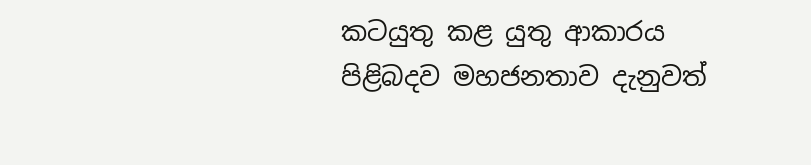කටයුතු කළ යුතු ආකාරය පිළිබදව මහජනතාව දැනුවත්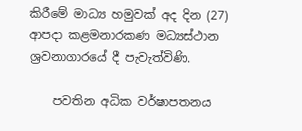කිරීමේ මාධ්‍ය හමුවක් අද දින (27) ආපදා කළමනාරකණ මධ්‍යස්ථාන ශ්‍රවනාගාරයේ දී පැවැත්විණි.

    පවතින අධික වර්ෂාපතනය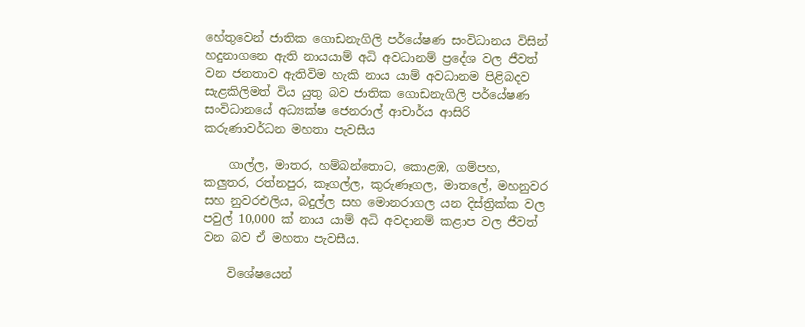හේතුවෙන් ජාතික ගොඩනැගිලි පර්යේෂණ සංවිධානය විසින් හදුනාගනෙ ඇති නායයාම් අධි අවධානම් ප්‍රදේශ වල ජීවත් වන ජනතාව ඇතිවිම හැකි නාය යාම් අවධානම පිළිබදව සැළකිලිමත් විය යුතු බව ජාතික ගොඩනැගිලි පර්යේෂණ සංවිධානයේ අධ්‍යක්ෂ ජෙනරාල් ආචාර්ය ආසිරි කරුණාවර්ධන මහතා පැවසීය

    ගාල්ල, මාතර, හම්බන්තොට, කොළඹ, ගම්පහ, කලුතර, රත්නපුර, කෑගල්ල, කුරුණෑගල, මාතලේ, මහනුවර සහ නුවරඑලිය, බදුල්ල සහ මොනරාගල යන දිස්ත්‍රික්ක වල පවුල් 10,000 ක් නාය යාම් අධි අවදානම් කළාප වල ජීවත් වන බව ඒ මහතා පැවසීය.

    විශේෂයෙන්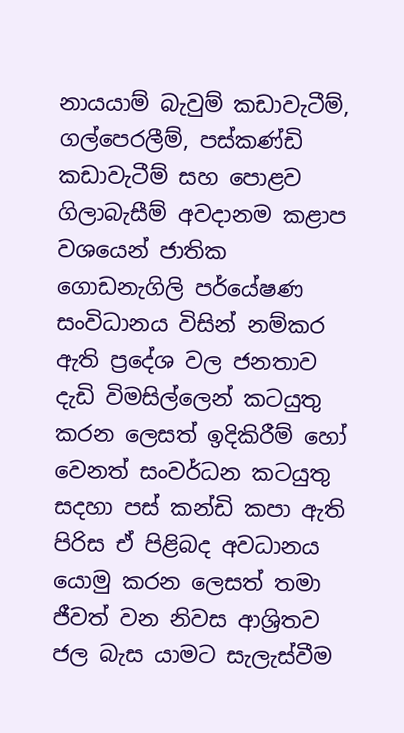නායයාම් බැවුම් කඩාවැටීම්, ගල්පෙරලීම්, පස්කණ්ඩි කඩාවැටීම් සහ පොළව ගිලාබැසීම් අවදානම කළාප වශයෙන් ජාතික ගොඩනැගිලි පර්යේෂණ සංවිධානය විසින් නම්කර ඇති ප්‍රදේශ වල ජනතාව දැඩි විමසිල්ලෙන් කටයුතු කරන ලෙසත් ඉදිකිරීම් හෝ වෙනත් සංවර්ධන කටයුතු සදහා පස් කන්ඩි කපා ඇති පිරිස ඒ පිළිබද අවධානය යොමු කරන ලෙසත් තමා ජීවත් වන නිවස ආශ්‍රිතව ජල බැස යාමට සැලැස්වීම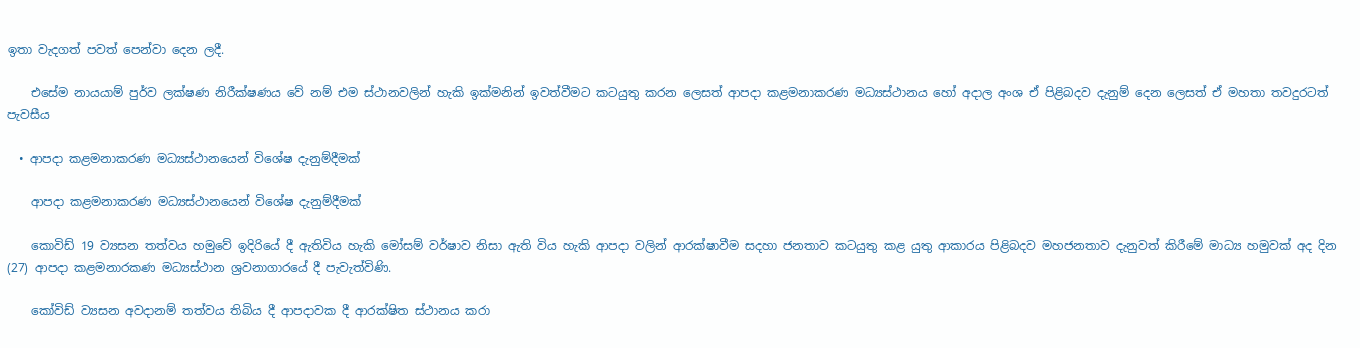ඉතා වැදගත් පවත් පෙන්වා දෙන ලදී.

    එසේම නායයාම් පුර්ව ලක්ෂණ නිරීක්ෂණය වේ නම් එම ස්ථානවලින් හැකි ඉක්මනින් ඉවත්වීමට කටයුතු කරන ලෙසත් ආපදා කළමනාකරණ මධ්‍යස්ථානය හෝ අදාල අංශ ඒ පිළිබදව දැනුම් දෙන ලෙසත් ඒ මහතා තවදුරටත් පැවසීය

  • ආපදා කළමනාකරණ මධ්‍යස්ථානයෙන් විශේෂ දැනුම්දීමක්

    ආපදා කළමනාකරණ මධ්‍යස්ථානයෙන් විශේෂ දැනුම්දීමක්

    කොවිඩ් 19 ව්‍යසන තත්වය හමුවේ ඉදිරියේ දී ඇතිවිය හැකි මෝසම් වර්ෂාව නිසා ඇති විය හැකි ආපදා වලින් ආරක්ෂාවීම සදහා ජනතාව කටයුතු කළ යුතු ආකාරය පිළිබදව මහජනතාව දැනුවත් කිරීමේ මාධ්‍ය හමුවක් අද දින (27) ආපදා කළමනාරකණ මධ්‍යස්ථාන ශ්‍රවනාගාරයේ දී පැවැත්විණි.

    කෝවිඩ් ව්‍යසන අවදානම් තත්වය තිබිය දී ආපදාවක දී ආරක්ෂිත ස්ථානය කරා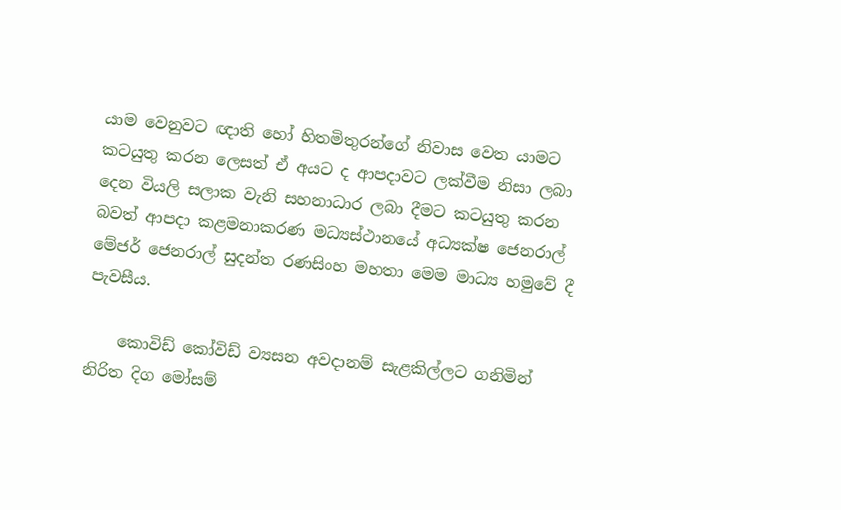යාම වෙනුවට ඥාති හෝ හිතමිතුරන්ගේ නිවාස වෙත යාමට කටයුතු කරන ලෙසත් ඒ අයට ද ආපදාවට ලක්වීම නිසා ලබා දෙන වියලි සලාක වැනි සහනාධාර ලබා දීමට කටයුතු කරන බවත් ආපදා කළමනාකරණ මධ්‍යස්ථානයේ අධ්‍යක්ෂ ජෙනරාල් මේජර් ජෙනරාල් සුදන්ත රණසිංහ මහතා මෙම මාධ්‍ය හමුවේ දී පැවසීය.

    කොවිඩ් කෝවිඩ් ව්‍යසන අවදානම් සැළකිල්ලට ගනිමින් නිරිත දිග මෝසම්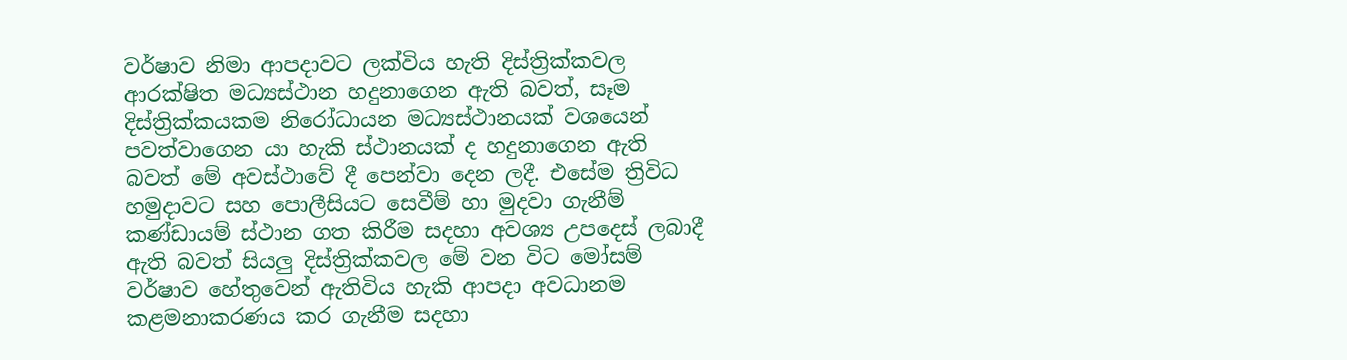වර්ෂාව නිමා ආපදාවට ලක්විය හැති දිස්ත්‍රික්කවල ආරක්ෂිත මධ්‍යස්ථාන හදුනාගෙන ඇති බවත්, සෑම දිස්ත්‍රික්කයකම නිරෝධායන මධ්‍යස්ථානයක් වශයෙන් පවත්වාගෙන යා හැකි ස්ථානයක් ද හදුනාගෙන ඇති බවත් මේ අවස්ථාවේ දී පෙන්වා දෙන ලදී. එසේම ත්‍රිවිධ හමුදාවට සහ පොලීසියට සෙවීම් හා මුදවා ගැනීම් කණ්ඩායම් ස්ථාන ගත කිරීම සදහා අවශ්‍ය උපදෙස් ලබාදී ඇති බවත් සියලු දිස්ත්‍රික්කවල මේ වන විට මෝසම් වර්ෂාව හේතුවෙන් ඇතිවිය හැකි ආපදා අවධානම කළමනාකරණය කර ගැනීම සදහා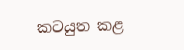කටයුත කළ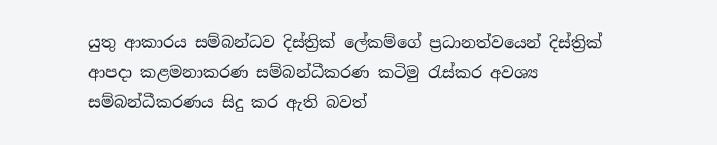යුතු ආකාරය සම්බන්ධව දිස්ත්‍රික් ලේකම්ගේ ප්‍රධානත්වයෙන් දිස්ත්‍රික් ආපදා කළමනාකරණ සම්බන්ධීකරණ කටිමු රැස්කර අවශ්‍ය සම්බන්ධීකරණය සිදු කර ඇති බවත්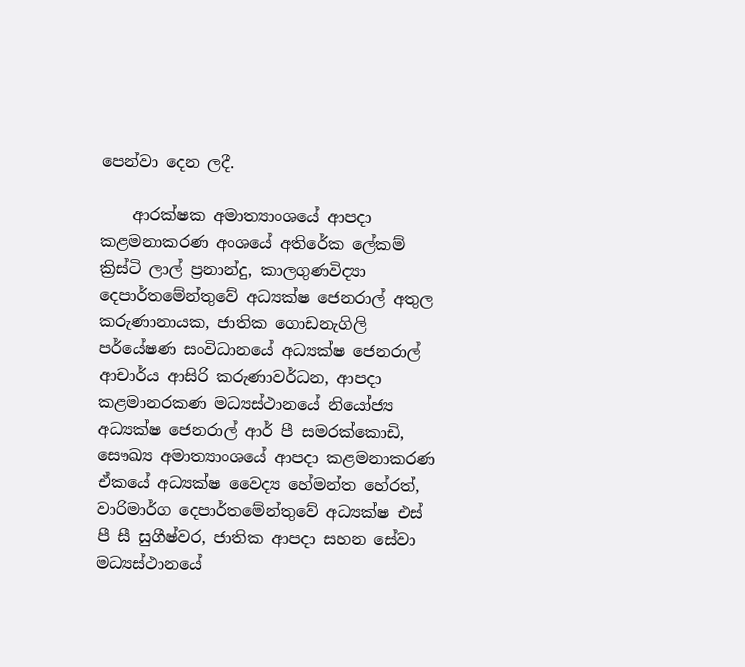පෙන්වා දෙන ලදී.

    ආරක්ෂක අමාත්‍යාංශයේ ආපදා කළමනාකරණ අංශයේ අතිරේක ලේකම් ක්‍රිස්ටි ලාල් ප්‍රනාන්දු, කාලගුණවිද්‍යා දෙපාර්තමේන්තුවේ අධ්‍යක්ෂ ජෙනරාල් අතුල කරුණානායක, ජාතික ගොඩනැගිලි පර්යේෂණ සංවිධානයේ අධ්‍යක්ෂ ජෙනරාල් ආචාර්ය ආසිරි කරුණාවර්ධන, ආපදා කළමානරකණ මධ්‍යස්ථානයේ නියෝජ්‍ය අධ්‍යක්ෂ ජෙනරාල් ආර් පී සමරක්කොඩි, සෞඛ්‍ය අමාත්‍යාංශයේ ආපදා කළමනාකරණ ඒකයේ අධ්‍යක්ෂ වෛද්‍ය හේමන්ත හේරත්, වාරිමාර්ග දෙපාර්තමේන්තුවේ අධ්‍යක්ෂ එස් පී සී සුගීෂ්වර, ජාතික ආපදා සහන සේවා මධ්‍යස්ථානයේ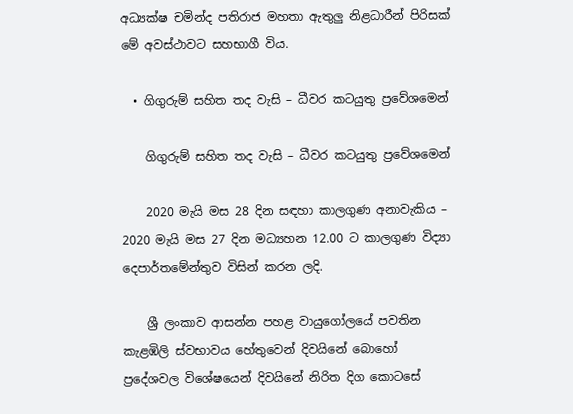අධ්‍යක්ෂ චමින්ද පතිරාජ මහතා ඇතුලු නිළධාරීන් පිරිසක් මේ අවස්ථාවට සහභාගී විය.

  • ගිගුරුම් සහිත තද වැසි – ධීවර කටයුතු ප්‍රවේශමෙන්

    ගිගුරුම් සහිත තද වැසි – ධීවර කටයුතු ප්‍රවේශමෙන්

    2020 මැයි මස 28 දින සඳහා කාලගුණ අනාවැකිය – 2020 මැයි මස 27 දින මධ්‍යහන 12.00 ට කාලගුණ විද්‍යා දෙපාර්තමේන්තුව විසින් කරන ලදි.

    ශ්‍රී ලංකාව ආසන්න පහළ වායුගෝලයේ පවතින කැළඹිලි ස්වභාවය හේතුවෙන් දිවයිනේ බොහෝ ප්‍රදේශවල විශේෂයෙන් දිවයිනේ නිරිත දිග කොටසේ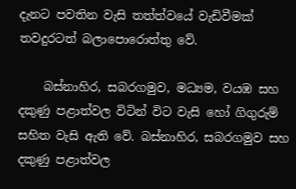දැනට පවතින වැසි තත්ත්වයේ වැඩිවීමක් තවදුරටත් බලාපොරොත්තු වේ.

    බස්නාහිර, සබරගමුව, මධ්‍යම, වයඹ සහ දකුණු පළාත්වල විටින් විට වැසි හෝ ගිගුරුම් සහිත වැසි ඇති වේ. බස්නාහිර, සබරගමුව සහ දකුණු පළාත්වල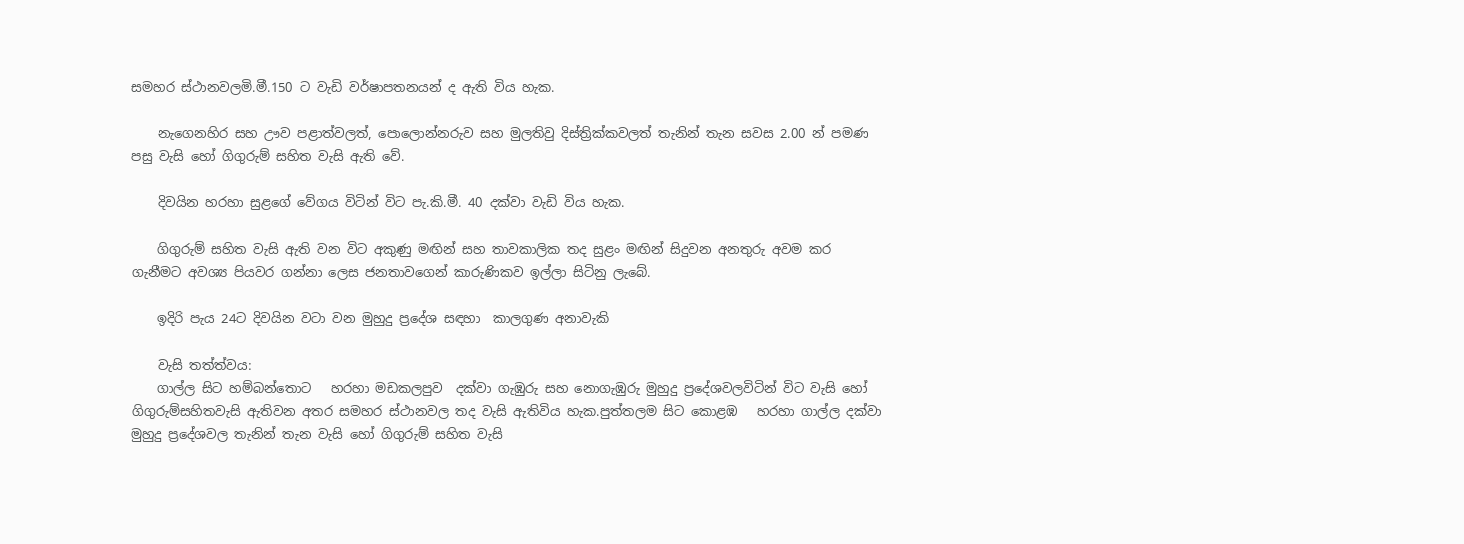සමහර ස්ථානවලමි.මී.150 ට වැඩි වර්ෂාපතනයන් ද ඇති විය හැක.

    නැගෙනහිර සහ ඌව පළාත්වලත්, පොලොන්නරුව සහ මුලතිවු දිස්ත්‍රික්කවලත් තැනින් තැන සවස 2.00 න් පමණ පසු වැසි හෝ ගිගුරුම් සහිත වැසි ඇති වේ.

    දිවයින හරහා සුළගේ වේගය විටින් විට පැ.කි.මී. 40 දක්වා වැඩි විය හැක.

    ගිගුරුම් සහිත වැසි ඇති වන විට අකුණු මඟින් සහ තාවකාලික තද සුළං මඟින් සිදුවන අනතුරු අවම කර ගැනීමට අවශ්‍ය පියවර ගන්නා ලෙස ජනතාවගෙන් කාරුණිකව ඉල්ලා සිටිනු ලැබේ.

    ඉදිරි පැය 24ට දිවයින වටා වන මුහුදු ප්‍රදේශ සඳහා  කාලගුණ අනාවැකි

    වැසි තත්ත්වය:
    ගාල්ල සිට හම්බන්තොට   හරහා මඩකලපුව  දක්වා ගැඹුරු සහ නොගැඹුරු මුහුදු ප්‍රදේශවලවිටින් විට වැසි හෝ ගිගුරුම්සහිතවැසි ඇතිවන අතර සමහර ස්ථානවල තද වැසි ඇතිවිය හැක.පුත්තලම සිට කොළඹ   හරහා ගාල්ල දක්වා මුහුදු ප්‍රදේශවල තැනින් තැන වැසි හෝ ගිගුරුම් සහිත වැසි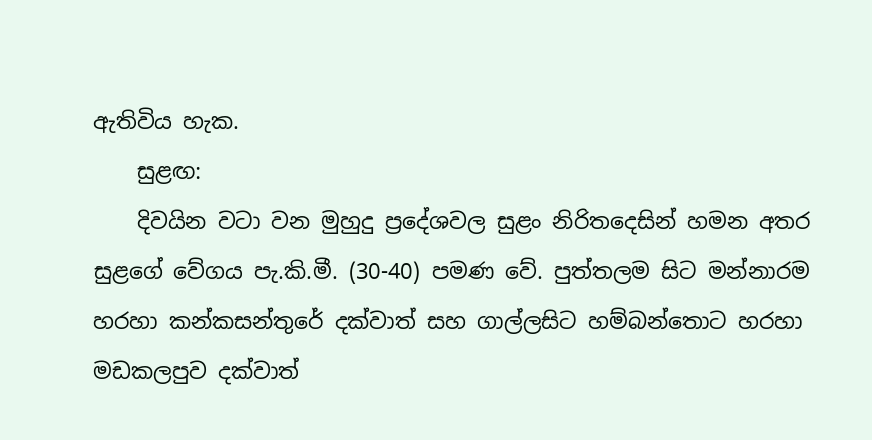ඇතිවිය හැක.
    සුළඟ:
    දිවයින වටා වන මුහුදු ප්‍රදේශවල සුළං නිරිතදෙසින් හමන අතර සුළගේ වේගය පැ.කි.මී. (30-40) පමණ වේ. පුත්තලම සිට මන්නාරම හරහා කන්කසන්තුරේ දක්වාත් සහ ගාල්ලසිට හම්බන්තොට හරහා මඩකලපුව දක්වාත්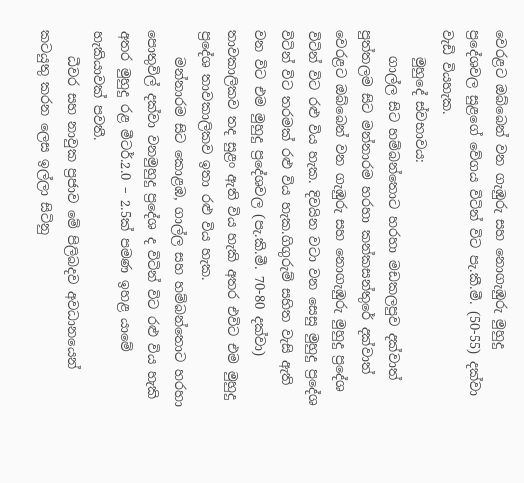වෙරළට ඔබ්බෙන් වන ගැඹුරු සහ නොගැඹුරු මුහුදු ප්‍රදේශවල සුළගේ වේගය විටින් විට පැ.කී.මී. (50-55) දක්වා වැඩි වියහැක.
    මුහුදේ ස්වභාවය:
    ගාල්ල සිට හම්බන්තොට හරහා මඩකලපුව දක්වාත් පුත්තලම සිට මන්නාරම හරහා කන්කසන්තුරේ දක්වාත් වෙරළට ඔබ්බෙන් වන ගැඹුරු සහ නොගැඹුරු මුහුදු ප්‍රදේශ විටින් විට රළු විය හැක. දිවයින වටා වන සෙසු මුහුදු ප්‍රදේශ විටින් විට තරමක් රළු විය හැක.ගිගුරුම් සහිත වැසි ඇති වන විට එම මුහුදු ප්‍රදේශවල (පැ.කි.මී. 70-80 දක්වා) තාවකාලිකව තද සුළං ඇති විය හැකි අතර එවිට එම මුහුදු ප්‍රදේශ තාවකාලිකව ඉතා රළු විය හැක.
    මන්නාරම සිට කොළඹ, ගාල්ල සහ හම්බන්තොට හරහා පොතුවිල් දක්වා වනමුහුදු ප්‍රදේශ ද විටින් විට රළු විය හැකි අතර මුහුදු රළ මීටර්.2.0 – 2.5ක් පමණ ඉහළ යාමේ හැකියාවක් පවතී.
    ධීවර සහ නාවුක ප්‍රජාව මේ පිලිබදව අවධානයෙන් කටයුතු කරන ලෙස ඉල්ලා සිටිනු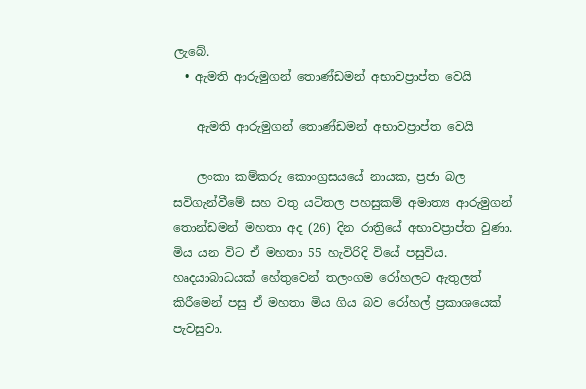ලැබේ.
  • ඇමති ආරුමුගන් තොණ්ඩමන් අභාවප්‍රාප්ත වෙයි

    ඇමති ආරුමුගන් තොණ්ඩමන් අභාවප්‍රාප්ත වෙයි

    ලංකා කම්කරු කොංග්‍රසයයේ නායක, ප්‍රජා බල සවිගැන්වීමේ සහ වතු යටිතල පහසුකම් අමාත්‍ය ආරුමුගන් තොන්ඩමන් මහතා අද (26) දින රාත්‍රියේ අභාවප්‍රාප්ත වුණා. මිය යන විට ඒ මහතා 55 හැවිරිදි වියේ පසුවිය. හෘදයාබාධයක් හේතුවෙන් තලංගම රෝහලට ඇතුලත් කිරීමෙන් පසු ඒ මහතා මිය ගිය බව රෝහල් ප්‍රකාශයෙක් පැවසුවා.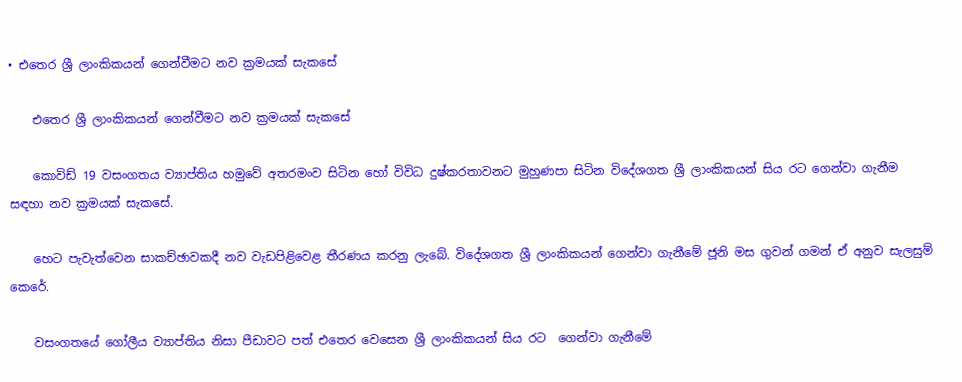• එතෙර ශ්‍රී ලාංකිකයන් ගෙන්වීමට නව ක්‍රමයක් සැකසේ

    එතෙර ශ්‍රී ලාංකිකයන් ගෙන්වීමට නව ක්‍රමයක් සැකසේ

    කොවිඩ් 19 වසංගතය ව්‍යාප්තිය හමුවේ අතරමංව සිටින හෝ විවිධ දුෂ්කරතාවනට මුහුණපා සිටින විදේශගත ශ්‍රී ලාංකිකයන් සිය රට ගෙන්වා ගැනීම සඳහා නව ක්‍රමයක් සැකසේ.

    හෙට පැවැත්වෙන සාකච්ඡාවකදී නව වැඩපිළිවෙළ තීරණය කරනු ලැබේ. විදේශගත ශ්‍රී ලාංකිකයන් ගෙන්වා ගැනීමේ ජූනි මස ගුවන් ගමන් ඒ අනුව සැලසුම් කෙරේ.

    වසංගතයේ ගෝලීය ව්‍යාප්තිය නිසා පීඩාවට පත් එතෙර වෙසෙන ශ්‍රී ලාංකිකයන් සිය රට  ගෙන්වා ගැනීමේ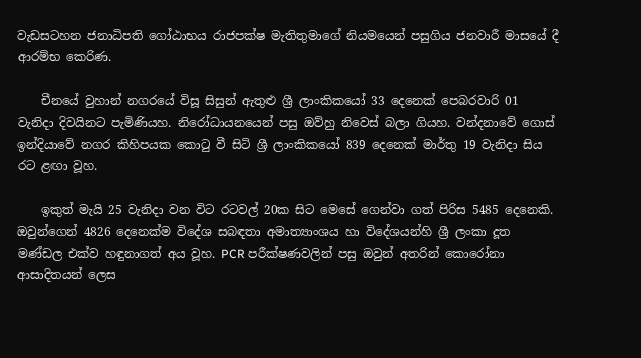වැඩසටහන ජනාධිපති ගෝඨාභය රාජපක්ෂ මැතිතුමාගේ නියමයෙන් පසුගිය ජනවාරී මාසයේ දී ආරම්භ කෙරිණ.

    චීනයේ වුහාන් නගරයේ විසූ සිසුන් ඇතුළු ශ්‍රී ලාංකිකයෝ 33 දෙනෙක් පෙබරවාරි 01 වැනිදා දිවයිනට පැමිණියහ. නිරෝධායනයෙන් පසු ඔව්හු නිවෙස් බලා ගියහ. වන්දනාවේ ගොස් ඉන්දියාවේ නගර කිහිපයක කොටු වී සිටි ශ්‍රී ලාංකිකයෝ 839 දෙනෙක් මාර්තු 19 වැනිදා සිය රට ළඟා වූහ.

    ඉකුත් මැයි 25 වැනිදා වන විට රටවල් 20ක සිට මෙසේ ගෙන්වා ගත් පිරිස 5485 දෙනෙකි. ඔවුන්ගෙන් 4826 දෙනෙක්ම විදේශ සබඳතා අමාත්‍යාංශය හා විදේශයන්හි ශ්‍රී ලංකා දූත මණ්ඩල එක්ව හඳුනාගත් අය වූහ. PCR පරීක්ෂණවලින් පසු ඔවුන් අතරින් කොරෝනා ආසාදිතයන් ලෙස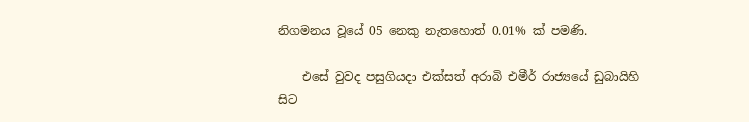නිගමනය වූයේ 05 නෙකු නැතහොත් 0.01% ක් පමණි.

    එසේ වුවද පසුගියදා එක්සත් අරාබි එමීර් රාජ්‍යයේ ඩුබායිහි සිට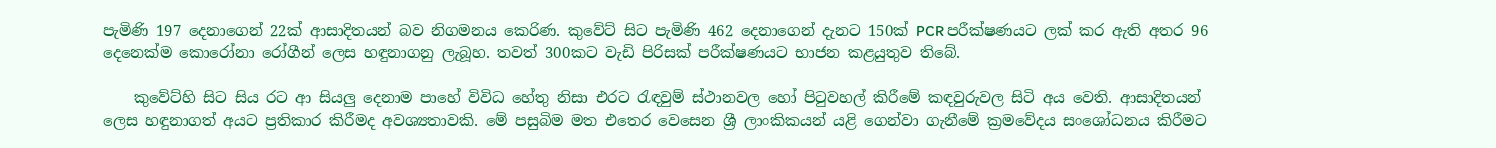පැමිණි 197 දෙනාගෙන් 22ක් ආසාදිතයන් බව නිගමනය කෙරිණ. කුවේට් සිට පැමිණි 462 දෙනාගෙන් දැනට 150ක් PCR පරීක්ෂණයට ලක් කර ඇති අතර 96 දෙනෙක්ම කොරෝනා රෝගීන් ලෙස හඳුනාගනු ලැබූහ. තවත් 300කට වැඩි පිරිසක් පරීක්ෂණයට භාජන කළයුතුව තිබේ.

    කුවේට්හි සිට සිය රට ආ සියලු දෙනාම පාහේ විවිධ හේතු නිසා එරට රැඳවුම් ස්ථානවල හෝ පිටුවහල් කිරීමේ කඳවුරුවල සිටි අය වෙති. ආසාදිතයන් ලෙස හඳුනාගත් අයට ප්‍රතිකාර කිරීමද අවශ්‍යතාවකි. මේ පසුබිම මත එතෙර වෙසෙන ශ්‍රී ලාංකිකයන් යළි ගෙන්වා ගැනීමේ ක්‍රමවේදය සංශෝධනය කිරීමට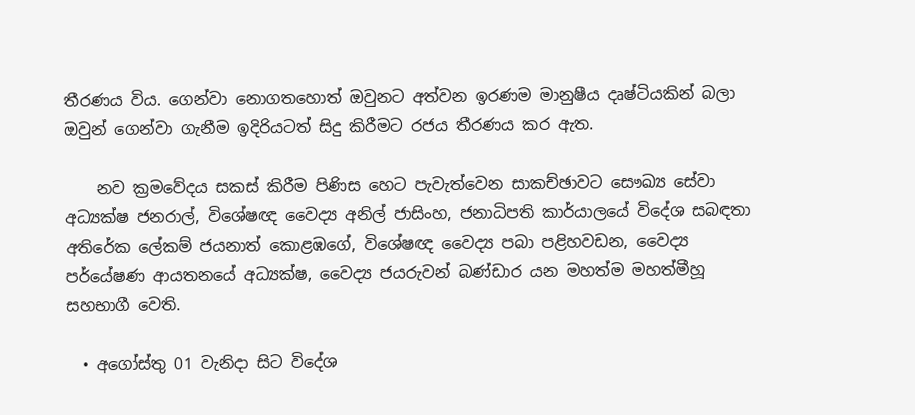තීරණය විය. ගෙන්වා නොගතහොත් ඔවුනට අත්වන ඉරණම මානුෂීය දෘෂ්ටියකින් බලා ඔවුන් ගෙන්වා ගැනීම ඉදිරියටත් සිදු කිරීමට රජය තීරණය කර ඇත.

    නව ක්‍රමවේදය සකස් කිරීම පිණිස හෙට පැවැත්වෙන සාකච්ඡාවට සෞඛ්‍ය සේවා අධ්‍යක්ෂ ජනරාල්, විශේෂඥ වෛද්‍ය අනිල් ජාසිංහ, ජනාධිපති කාර්යාලයේ විදේශ සබඳතා අතිරේක ලේකම් ජයනාත් කොළඹගේ, විශේෂඥ වෛද්‍ය පබා පළිහවඩන, වෛද්‍ය පර්යේෂණ ආයතනයේ අධ්‍යක්ෂ, වෛද්‍ය ජයරුවන් බණ්ඩාර යන මහත්ම මහත්මීහූ සහභාගී වෙති.

  • අගෝස්තු 01 වැනිදා සිට විදේශ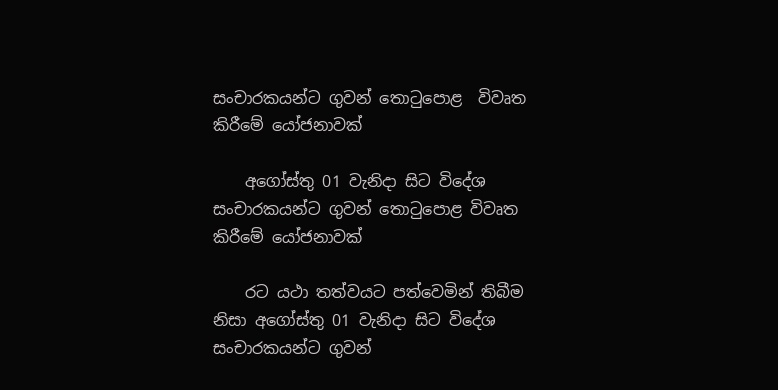සංචාරකයන්ට ගුවන් තොටුපොළ  විවෘත කිරීමේ යෝජනාවක්

    අගෝස්තු 01 වැනිදා සිට විදේශ සංචාරකයන්ට ගුවන් තොටුපොළ විවෘත කිරීමේ යෝජනාවක්

    රට යථා තත්වයට පත්වෙමින් තිබීම නිසා අගෝස්තු 01 වැනිදා සිට විදේශ සංචාරකයන්ට ගුවන්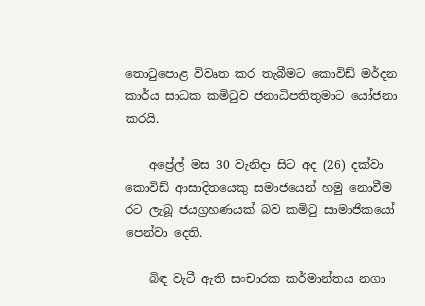තොටුපොළ විවෘත කර තැබීමට කොවිඩ් මර්දන කාර්ය සාධක කමිටුව ජනාධිපතිතුමාට යෝජනා කරයි.

    අප්‍රේල් මස 30 වැනිදා සිට අද (26) දක්වා කොවිඩ් ආසාදිතයෙකු සමාජයෙන් හමු නොවීම රට ලැබූ ජයග්‍රහණයක් බව කමිටු සාමාජිකයෝ පෙන්වා දෙති.

    බිඳ වැටී ඇති සංචාරක කර්මාන්තය නගා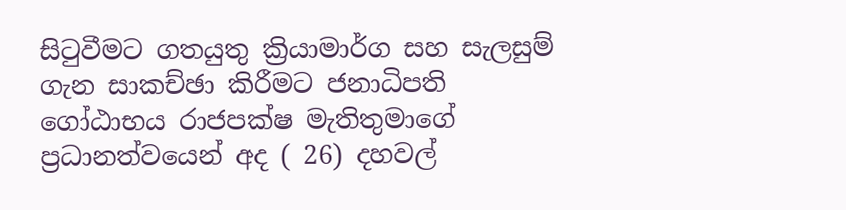සිටුවීමට ගතයුතු ක්‍රියාමාර්ග සහ සැලසුම් ගැන සාකච්ඡා කිරීමට ජනාධිපති ගෝඨාභය රාජපක්ෂ මැතිතුමාගේ ප්‍රධානත්වයෙන් අද ( 26) දහවල්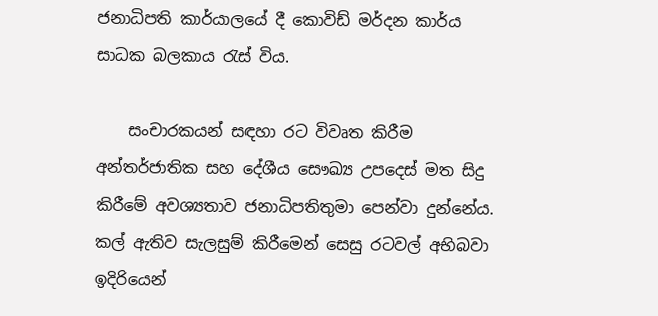ජනාධිපති කාර්යාලයේ දී කොවිඩ් මර්දන කාර්ය සාධක බලකාය රැස් විය.

    සංචාරකයන් සඳහා රට විවෘත කිරීම අන්තර්ජාතික සහ දේශීය සෞඛ්‍ය උපදෙස් මත සිදු කිරීමේ අවශ්‍යතාව ජනාධිපතිතුමා පෙන්වා දුන්නේය. කල් ඇතිව සැලසුම් කිරීමෙන් සෙසු රටවල් අභිබවා ඉදිරියෙන්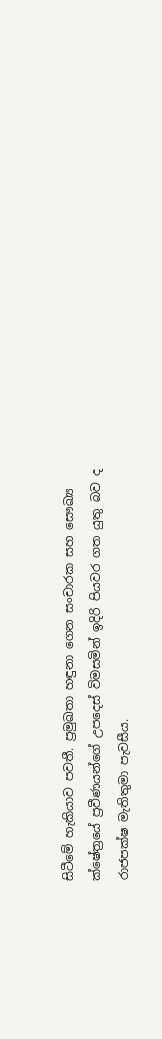සිටීමේ හැකියාව පවතී. ප්‍රමුඛතා හඳුනා ගෙන සංචාරක සහ සෞඛ්‍ය ක්ෂේත්‍රයේ ප්‍රවීණයන්ගේ උපදෙස් විමසමින් ඉදිරි පියවර ගත යුතු බව ද රාජපක්ෂ මැතිතුමා පැවසීය.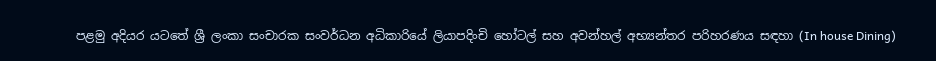පළමු අදියර යටතේ ශ්‍රී ලංකා සංචාරක සංවර්ධන අධිකාරියේ ලියාපදිංචි හෝටල් සහ අවන්හල් අභ්‍යන්තර පරිහරණය සඳහා (In house Dining)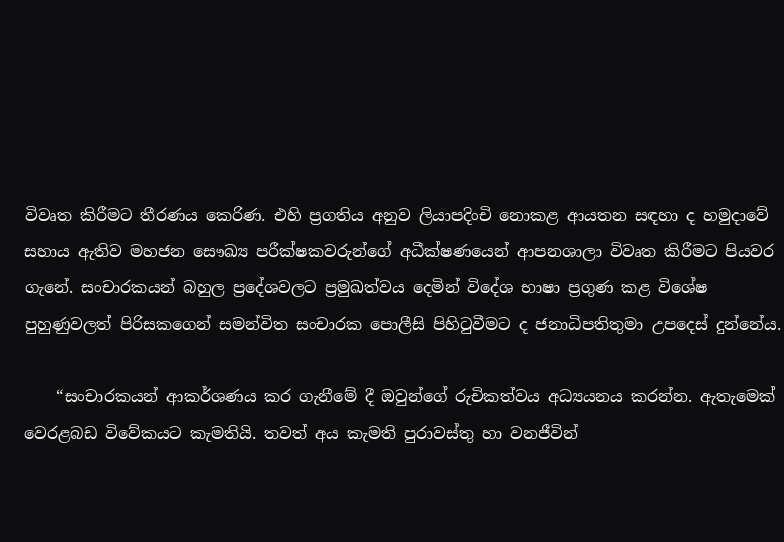විවෘත කිරීමට තීරණය කෙරිණ. එහි ප්‍රගතිය අනුව ලියාපදිංචි නොකළ ආයතන සඳහා ද හමුදාවේ සහාය ඇතිව මහජන සෞඛ්‍ය පරීක්ෂකවරුන්ගේ අධීක්ෂණයෙන් ආපනශාලා විවෘත කිරීමට පියවර ගැනේ. සංචාරකයන් බහුල ප්‍රදේශවලට ප්‍රමුඛත්වය දෙමින් විදේශ භාෂා ප්‍රගුණ කළ විශේෂ පුහුණුවලත් පිරිසකගෙන් සමන්විත සංචාරක පොලීසි පිහිටුවීමට ද ජනාධිපතිතුමා උපදෙස් දුන්නේය.

    “සංචාරකයන් ආකර්ශණය කර ගැනීමේ දී ඔවුන්ගේ රුචිකත්වය අධ්‍යයනය කරන්න. ඇතැමෙක් වෙරළබඩ විවේකයට කැමතියි. තවත් අය කැමති පුරාවස්තු හා වනජීවින්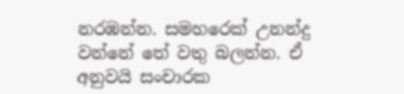නරඹන්න. සමහරෙක් උනන්දු වන්නේ තේ වතු බලන්න. ඒ අනුවයි සංචාරක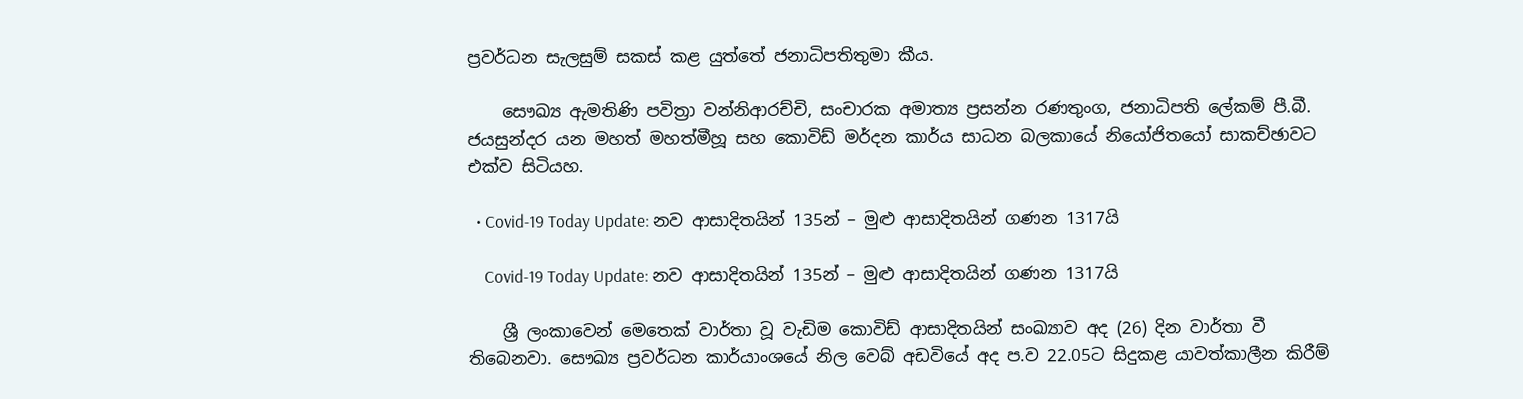ප්‍රවර්ධන සැලසුම් සකස් කළ යුත්තේ ජනාධිපතිතුමා කීය.

    සෞඛ්‍ය ඇමතිණි පවිත්‍රා වන්නිආරච්චි, සංචාරක අමාත්‍ය ප්‍රසන්න රණතුංග, ජනාධිපති ලේකම් පී.බී. ජයසුන්දර යන මහත් මහත්මීහූ සහ කොවිඩ් මර්දන කාර්ය සාධන බලකායේ නියෝජිතයෝ සාකච්ඡාවට එක්ව සිටියහ.

  • Covid-19 Today Update: නව ආසාදිතයින් 135න් – මුළු ආසාදිතයින් ගණන 1317යි

    Covid-19 Today Update: නව ආසාදිතයින් 135න් – මුළු ආසාදිතයින් ගණන 1317යි

    ශ්‍රී ලංකාවෙන් මෙතෙක් වාර්තා වූ වැඩිම කොවිඩ් ආසාදිතයින් සංඛ්‍යාව අද (26) දින වාර්තා වී තිබෙනවා. සෞඛ්‍ය ප්‍රවර්ධන කාර්යාංශයේ නිල වෙබ් අඩවියේ අද ප.ව 22.05ට සිදුකළ යාවත්කාලීන කිරීම්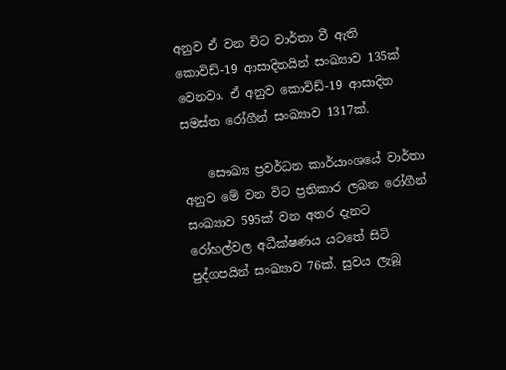අනුව ඒ වන විට වාර්තා වී ඇති කොවිඩ්-19 ආසාදිතයින් සංඛ්‍යාව 135ක් වෙනවා. ඒ අනුව කොවිඩ්-19 ආසාදිත සමස්ත රෝගීන් සංඛ්‍යාව 1317ක්.

    සෞඛ්‍ය ප්‍රවර්ධන කාර්යාංශයේ වාර්තා අනුව මේ වන විට ප්‍රතිකාර ලබන රෝගීන් සංඛ්‍යාව 595ක් වන අතර දැනට රෝහල්වල අධීක්ෂණය යටතේ සිටි පුද්ගපයින් සංඛ්‍යාව 76ක්. සුවය ලැබූ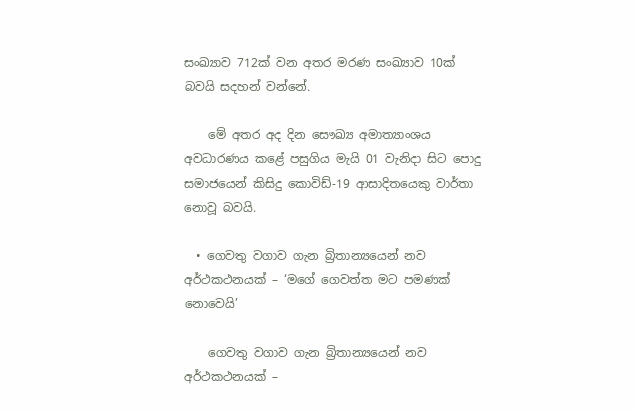සංඛ්‍යාව 712ක් වන අතර මරණ සංඛ්‍යාව 10ක් බවයි සදහන් වන්නේ.

    මේ අතර අද දින සෞඛ්‍ය අමාත්‍යාංශය අවධාරණය කළේ පසුගිය මැයි 01 වැනිදා සිට පොදු සමාජයෙන් කිසිදු කොවිඩ්-19 ආසාදිතයෙකු වාර්තා නොවූ බවයි.

  • ගෙවතු වගාව ගැන බ්‍රිතාන්‍යයෙන් නව අර්ථකථනයක් – ‘මගේ ගෙවත්ත මට පමණක් නොවෙයි’

    ගෙවතු වගාව ගැන බ්‍රිතාන්‍යයෙන් නව අර්ථකථනයක් –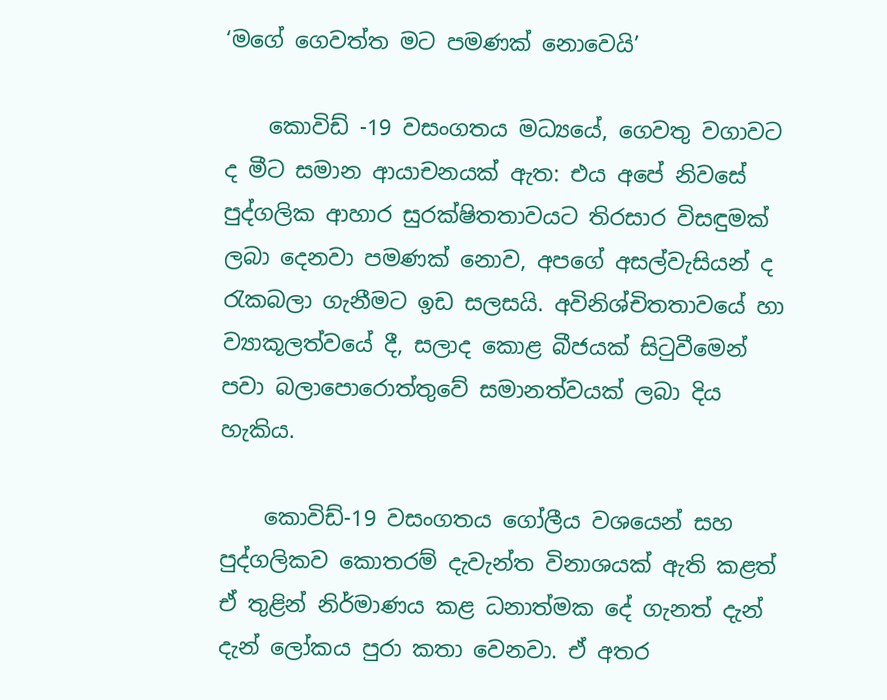‘මගේ ගෙවත්ත මට පමණක් නොවෙයි’

    කොවිඩ් -19 වසංගතය මධ්‍යයේ, ගෙවතු වගාවට ද මීට සමාන ආයාචනයක් ඇත: එය අපේ නිවසේ පුද්ගලික ආහාර සුරක්ෂිතතාවයට තිරසාර විසඳුමක් ලබා දෙනවා පමණක් නොව, අපගේ අසල්වැසියන් ද රැකබලා ගැනීමට ඉඩ සලසයි. අවිනිශ්චිතතාවයේ හා ව්‍යාකූලත්වයේ දී, සලාද කොළ බීජයක් සිටුවීමෙන් පවා බලාපොරොත්තුවේ සමානත්වයක් ලබා දිය හැකිය.

    කොවිඩ්-19 වසංගතය ගෝලීය වශයෙන් සහ පුද්ගලිකව කොතරම් දැවැන්ත විනාශයක් ඇති කළත් ඒ තුළින් නිර්මාණය කළ ධනාත්මක දේ ගැනත් දැන් දැන් ලෝකය පුරා කතා වෙනවා. ඒ අතර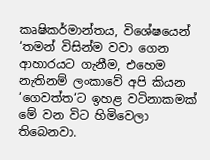කෘෂිකර්මාන්තය, විශේෂයෙන් ‘තමන් විසින්ම වවා ගෙන ආහාරයට ගැනීම, එහෙම නැතිනම් ලංකාවේ අපි කියන ‘ගෙවත්ත‘ට ඉහළ වටිනාකමක් මේ වන විට හිමිවෙලා තිබෙනවා.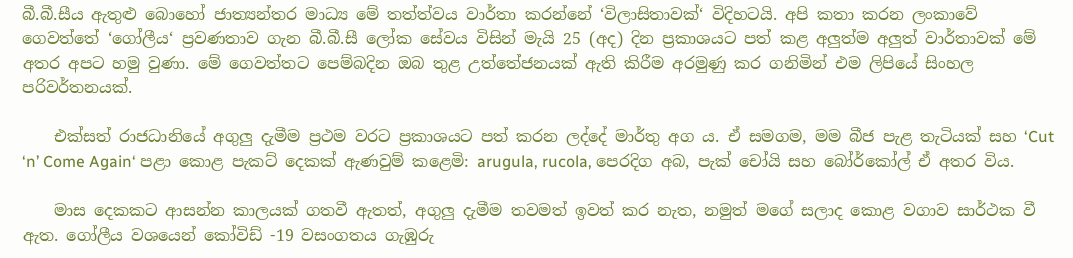බී.බී.සීය ඇතුළු බොහෝ ජාත්‍යන්තර මාධ්‍ය මේ තත්ත්වය වාර්තා කරන්නේ ‘විලාසිතාවක්‘ විදිහටයි. අපි කතා කරන ලංකාවේ ගෙවත්තේ ‘ගෝලීය‘ ප්‍රවණතාව ගැන බී.බී.සී ලෝක සේවය විසින් මැයි 25 (අද) දින ප්‍රකාශයට පත් කළ අලුත්ම අලුත් වාර්තාවක් මේ අතර අපට හමු වුණා. මේ ගෙවත්තට පෙම්බදින ඔබ තුළ උත්තේජනයක් ඇති කිරීම අරමුණු කර ගනිමින් එම ලිපියේ සිංහල පරිවර්තනයක්.

    එක්සත් රාජධානියේ අගුලු දැමීම ප්‍රථම වරට ප්‍රකාශයට පත් කරන ලද්දේ මාර්තු අග ය. ඒ සමගම, මම බීජ පැළ තැටියක් සහ ‘Cut ‘n’ Come Again‘ පළා කොළ පැකට් දෙකක් ඇණවුම් කළෙමි: arugula, rucola, පෙරදිග අබ, පැක් චෝයි සහ බෝර්කෝල් ඒ අතර විය.

    මාස දෙකකට ආසන්න කාලයක් ගතවී ඇතත්, අගුලු දැමීම තවමත් ඉවත් කර නැත, නමුත් මගේ සලාද කොළ වගාව සාර්ථක වී ඇත. ගෝලීය වශයෙන් කෝවිඩ් -19 වසංගතය ගැඹුරු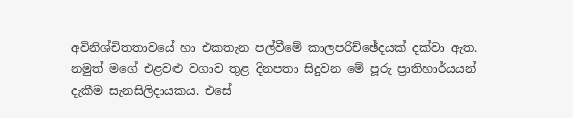අවිනිශ්චිතතාවයේ හා එකතැන පල්වීමේ කාලපරිච්ඡේදයක් දක්වා ඇත. නමුත් මගේ එළවළු වගාව තුළ දිනපතා සිදුවන මේ පූරු ප්‍රාතිහාර්යයන් දැකීම සැනසිලිදායකය. එසේ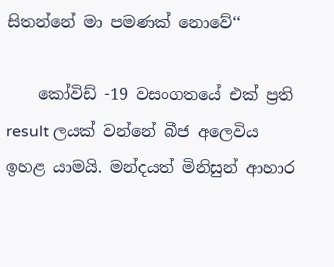සිතන්නේ මා පමණක් නොවේ‘‘

    කෝවිඩ් -19 වසංගතයේ එක් ප්‍රති result ලයක් වන්නේ බීජ අලෙවිය ඉහළ යාමයි. මන්දයත් මිනිසුන් ආහාර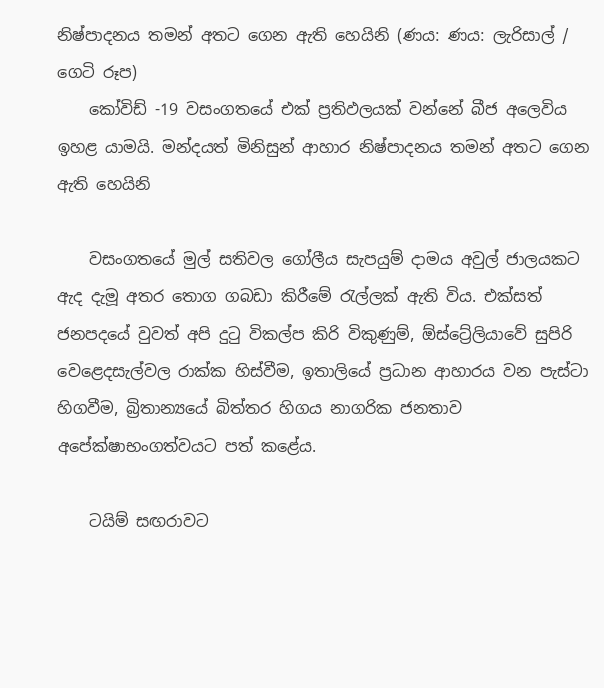නිෂ්පාදනය තමන් අතට ගෙන ඇති හෙයිනි (ණය: ණය: ලැරිසාල් / ගෙටි රූප)
    කෝවිඩ් -19 වසංගතයේ එක් ප්‍රතිඵලයක් වන්නේ බීජ අලෙවිය ඉහළ යාමයි. මන්දයත් මිනිසුන් ආහාර නිෂ්පාදනය තමන් අතට ගෙන ඇති හෙයිනි

    වසංගතයේ මුල් සතිවල ගෝලීය සැපයුම් දාමය අවුල් ජාලයකට ඇද දැමූ අතර තොග ගබඩා කිරීමේ රැල්ලක් ඇති විය. එක්සත් ජනපදයේ වුවත් අපි දුටු විකල්ප කිරි විකුණුම්, ඕස්ට්‍රේලියාවේ සුපිරි වෙළෙදසැල්වල රාක්ක හිස්වීම, ඉතාලියේ ප්‍රධාන ආහාරය වන පැස්ටා හිගවීම, බ්‍රිතාන්‍යයේ බිත්තර හිගය නාගරික ජනතාව අපේක්ෂාභංගත්වයට පත් කළේය.

    ටයිම් සඟරාවට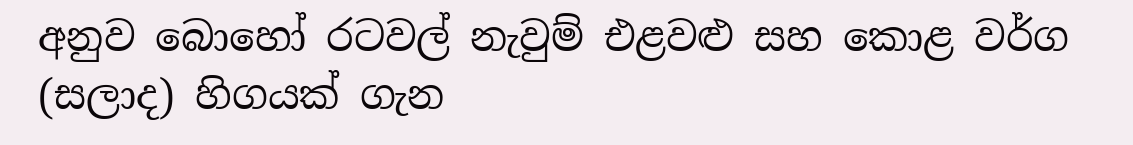අනුව බොහෝ රටවල් නැවුම් එළවළු සහ කොළ වර්ග (සලාද) හිගයක් ගැන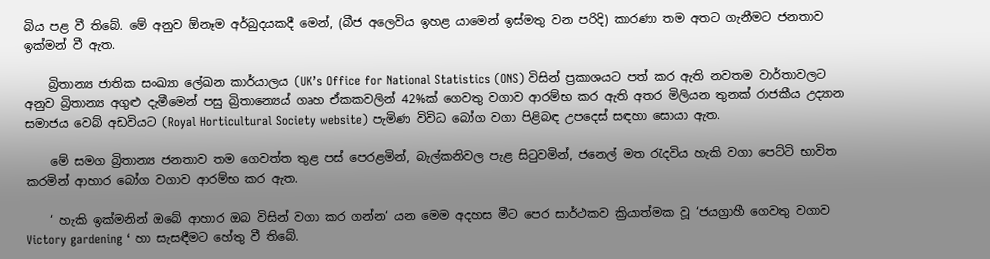බිය පළ වී තිබේ. මේ අනුව ඕනෑම අර්බුදයකදී මෙන්, (බීජ අලෙවිය ඉහළ යාමෙන් ඉස්මතු වන පරිදි) කාරණා තම අතට ගැනීමට ජනතාව ඉක්මන් වී ඇත.

    බ්‍රිතාන්‍ය ජාතික සංඛ්‍යා ලේඛන කාර්යාලය (UK’s Office for National Statistics (ONS) විසින් ප්‍රකාශයට පත් කර ඇති නවතම වාර්තාවලට අනුව බ්‍රිතාන්‍ය අගුළු දැමීමෙන් පසු බ්‍රිතාන්‍යෙය් ගෘහ ඒකකවලින් 42%ක් ගෙවතු වගාව ආරම්භ කර ඇති අතර මිලියන තුනක් රාජකීය උද්‍යාන සමාජය වෙබ් අඩවියට (Royal Horticultural Society website) පැමිණ විවිධ බෝග වගා පිළිබඳ උපදෙස් සඳහා සොයා ඇත.

    මේ සමග බ්‍රිතාන්‍ය ජනතාව තම ගෙවත්ත තුළ පස් පෙරළමින්, බැල්කනිවල පැළ සිටුවමින්, ජනෙල් මත රැදවිය හැකි වගා පෙට්ටි භාවිත කරමින් ආහාර බෝග වගාව ආරම්භ කර ඇත.

    ‘ හැකි ඉක්මනින් ඔබේ ආහාර ඔබ විසින් වගා කර ගන්න‘ යන මෙම අදහස මීට පෙර සාර්ථකව ක්‍රියාත්මක වූ ‘ජයග්‍රාහී ගෙවතු වගාව Victory gardening ‘ හා සැසඳීමට හේතු වී තිබේ.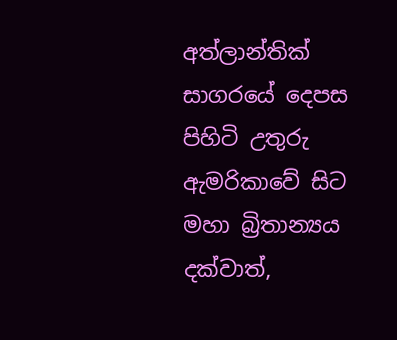අත්ලාන්තික් සාගරයේ දෙපස පිහිටි උතුරු ඇමරිකාවේ සිට මහා බ්‍රිතාන්‍යය දක්වාත්,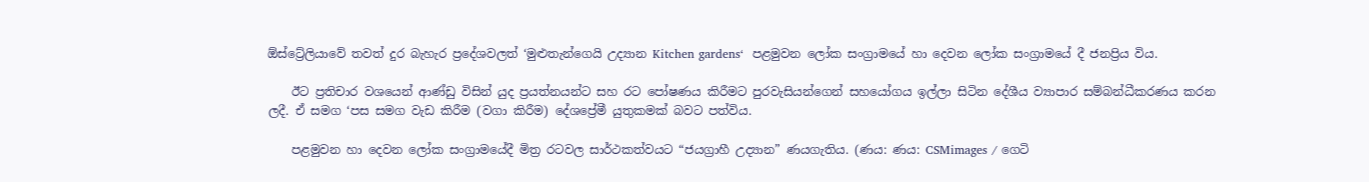ඕස්ට්‍රේලියාවේ තවත් දුර බැහැර ප්‍රදේශවලත් ‘මුළුතැන්ගෙයි උද්‍යාන Kitchen gardens‘  පළමුවන ලෝක සංග්‍රාමයේ හා දෙවන ලෝක සංග්‍රාමයේ දී ජනප්‍රිය විය.

    ඊට ප්‍රතිචාර වශයෙන් ආණ්ඩු විසින් යුද ප්‍රයත්නයන්ට සහ රට පෝෂණය කිරීමට පුරවැසියන්ගෙන් සහයෝගය ඉල්ලා සිටින දේශීය ව්‍යාපාර සම්බන්ධීකරණය කරන ලදී. ඒ සමග ‘පස සමග වැඩ කිරීම (වගා කිරීම) දේශප්‍රේමී යුතුකමක් බවට පත්විය.

    පළමුවන හා දෙවන ලෝක සංග්‍රාමයේදී මිත්‍ර රටවල සාර්ථකත්වයට “ජයග්‍රාහී උද්‍යාන” ණයගැතිය. (ණය: ණය: CSMimages / ගෙටි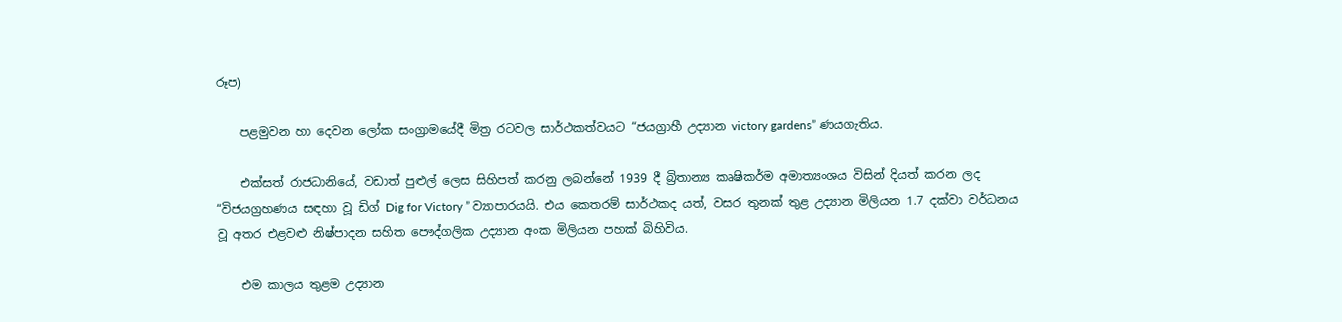රූප)

    පළමුවන හා දෙවන ලෝක සංග්‍රාමයේදී මිත්‍ර රටවල සාර්ථකත්වයට “ජයග්‍රාහී උද්‍යාන victory gardens” ණයගැතිය.

    එක්සත් රාජධානියේ, වඩාත් පුළුල් ලෙස සිහිපත් කරනු ලබන්නේ 1939 දී බ්‍රිතාන්‍ය කෘෂිකර්ම අමාත්‍යංශය විසින් දියත් කරන ලද “විජයග්‍රහණය සඳහා වූ ඩිග් Dig for Victory ” ව්‍යාපාරයයි. එය කෙතරම් සාර්ථකද යත්, වසර තුනක් තුළ උද්‍යාන මිලියන 1.7 දක්වා වර්ධනය වූ අතර එළවළු නිෂ්පාදන සහිත පෞද්ගලික උද්‍යාන අංක මිලියන පහක් බිහිවිය.

    එම කාලය තුළම උද්‍යාන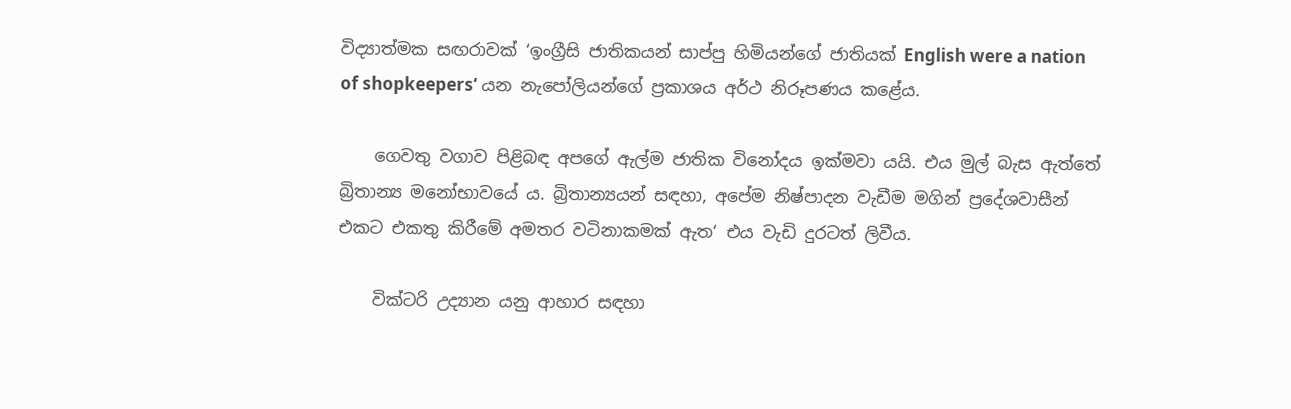විද්‍යාත්මක සඟරාවක් ‘ඉංග්‍රීසි ජාතිකයන් සාප්පු හිමියන්ගේ ජාතියක් English were a nation of shopkeepers‘ යන නැපෝලියන්ගේ ප්‍රකාශය අර්ථ නිරූපණය කළේය.

    ගෙවතු වගාව පිළිබඳ අපගේ ඇල්ම ජාතික විනෝදය ඉක්මවා යයි. එය මුල් බැස ඇත්තේ බ්‍රිතාන්‍ය මනෝභාවයේ ය. බ්‍රිතාන්‍යයන් සඳහා, අපේම නිෂ්පාදන වැඩීම මගින් ප්‍රදේශවාසීන් එකට එකතු කිරීමේ අමතර වටිනාකමක් ඇත‘ එය වැඩි දුරටත් ලිවීය.

    වික්ටරි උද්‍යාන යනු ආහාර සඳහා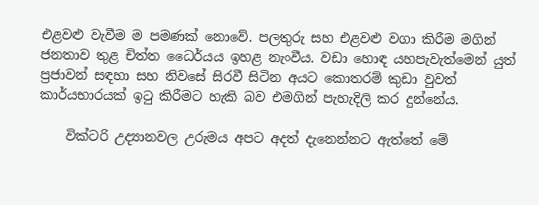එළවළු වැවීම ම පමණක් නොවේ. පලතුරු සහ එළවළු වගා කිරීම මගින් ජනතාව තුළ චිත්ත ධෛර්යය ඉහළ නැංවීය. වඩා හොඳ යහපැවැත්මෙන් යුත් ප්‍රජාවන් සඳහා සහ නිවසේ සිරවී සිටින අයට කොතරම් කුඩා වුවත් කාර්යභාරයක් ඉටු කිරීමට හැකි බව එමගින් පැහැදිලි කර දුන්නේය.

    වික්ටරි උද්‍යානවල උරුමය අපට අදත් දැනෙන්නට ඇත්තේ මේ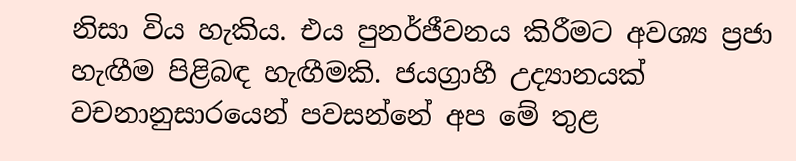නිසා විය හැකිය. එය පුනර්ජීවනය කිරීමට අවශ්‍ය ප්‍රජා හැඟීම පිළිබඳ හැඟීමකි. ජයග්‍රාහී උද්‍යානයක් වචනානුසාරයෙන් පවසන්නේ අප මේ තුළ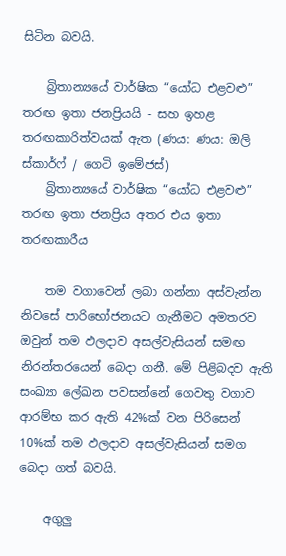සිටින බවයි.

    බ්‍රිතාන්‍යයේ වාර්ෂික “යෝධ එළවළු” තරඟ ඉතා ජනප්‍රියයි - සහ ඉහළ තරඟකාරිත්වයක් ඇත (ණය: ණය: ඔලි ස්කාර්ෆ් / ගෙටි ඉමේජස්)
    බ්‍රිතාන්‍යයේ වාර්ෂික “යෝධ එළවළු” තරඟ ඉතා ජනප්‍රිය අතර එය ඉතා තරඟකාරීය

    තම වගාවෙන් ලබා ගන්නා අස්වැන්න නිවසේ පාරිභෝජනයට ගැනීමට අමතරව ඔවුන් තම ඵලදාව අසල්වැසියන් සමඟ නිරන්තරයෙන් බෙදා ගනී. මේ පිළිබදව ඇති සංඛ්‍යා ලේඛන පවසන්නේ ගෙවතු වගාව ආරම්භ කර ඇති 42%ක් වන පිරිසෙන් 10%ක් තම ඵලදාව අසල්වැසියන් සමග බෙදා ගත් බවයි.

    අගුලු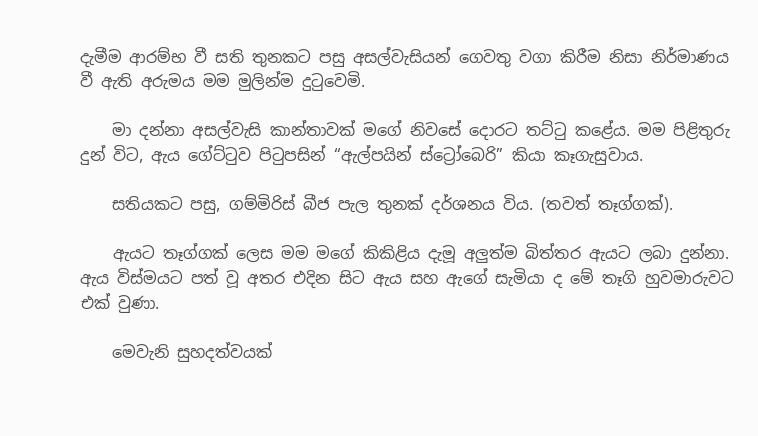දැමීම ආරම්භ වී සති තුනකට පසු අසල්වැසියන් ගෙවතු වගා කිරීම නිසා නිර්මාණය වී ඇති අරුමය මම මුලින්ම දුටුවෙමි.

    මා දන්නා අසල්වැසි කාන්තාවක් මගේ නිවසේ දොරට තට්ටු කළේය. මම පිළිතුරු දුන් විට, ඇය ගේට්ටුව පිටුපසින් “ඇල්පයින් ස්ට්‍රෝබෙරි” කියා කෑගැසුවාය.

    සතියකට පසු, ගම්මිරිස් බීජ පැල තුනක් දර්ශනය විය. (තවත් තෑග්ගක්).

    ඇයට තෑග්ගක් ලෙස මම මගේ කිකිළිය දැමූ අලුත්ම බිත්තර ඇයට ලබා දුන්නා. ඇය විස්මයට පත් වූ අතර එදින සිට ඇය සහ ඇගේ සැමියා ද මේ තෑගි හුවමාරුවට එක් වුණා.

    මෙවැනි සුහදත්වයක්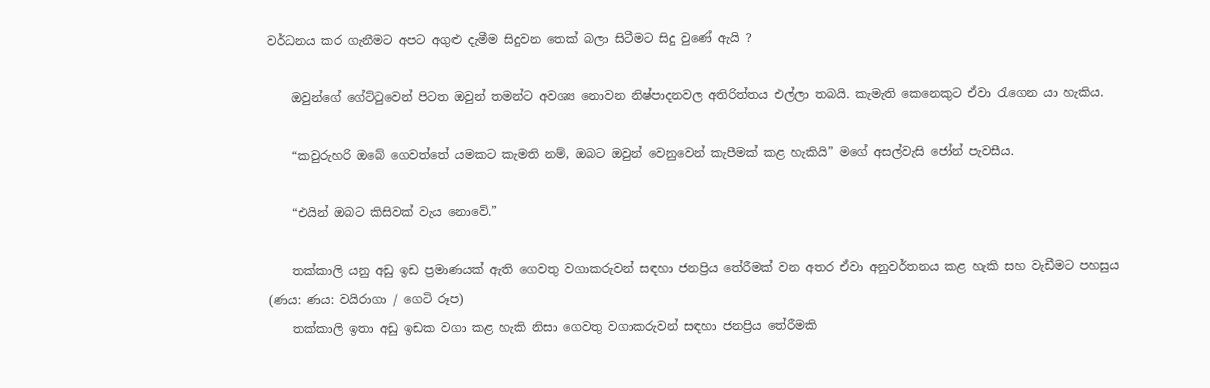වර්ධනය කර ගැනීමට අපට අගුළු දැමීම සිදුවන තෙක් බලා සිටීමට සිදු වුණේ ඇයි ?

    ඔවුන්ගේ ගේට්ටුවෙන් පිටත ඔවුන් තමන්ට අවශ්‍ය නොවන නිෂ්පාදනවල අතිරිත්තය එල්ලා තබයි. කැමැති කෙනෙකුට ඒවා රැගෙන යා හැකිය.

    “කවුරුහරි ඔබේ ගෙවත්තේ යමකට කැමති නම්, ඔබට ඔවුන් වෙනුවෙන් කැපීමක් කළ හැකියි” මගේ අසල්වැසි ජෝන් පැවසීය.

    “එයින් ඔබට කිසිවක් වැය නොවේ.”

    තක්කාලි යනු අඩු ඉඩ ප්‍රමාණයක් ඇති ගෙවතු වගාකරුවන් සඳහා ජනප්‍රිය තේරීමක් වන අතර ඒවා අනුවර්තනය කළ හැකි සහ වැඩීමට පහසුය (ණය: ණය: වයිරාගා / ගෙටි රූප)
    තක්කාලි ඉතා අඩු ඉඩක වගා කළ හැකි නිසා ගෙවතු වගාකරුවන් සඳහා ජනප්‍රිය තේරීමකි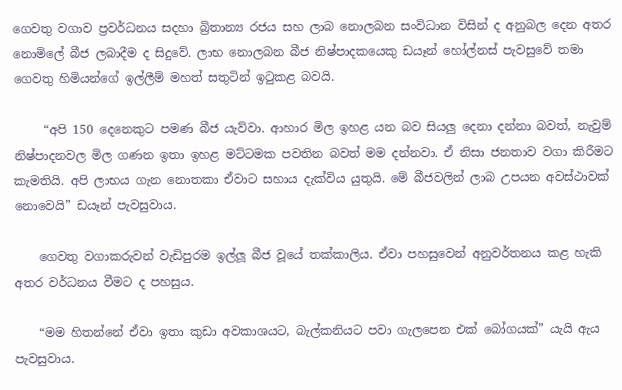ගෙවතු වගාව ප්‍රවර්ධනය සදහා බ්‍රිතාන්‍ය රජය සහ ලාබ නොලබන සංවිධාන විසින් ද අනුබල දෙන අතර නොමිලේ බීජ ලබාදීම ද සිදුවේ. ලාභ නොලබන බීජ නිෂ්පාදකයෙකු ඩයෑන් හෝල්නස් පැවසුවේ තමා ගෙවතු හිමියන්ගේ ඉල්ලීම් මහත් සතුටින් ඉටුකළ බවයි.

     “අපි 150 දෙනෙකුට පමණ බීජ යැව්වා. ආහාර මිල ඉහළ යන බව සියලු දෙනා දන්නා බවත්, නැවුම් නිෂ්පාදනවල මිල ගණන ඉතා ඉහළ මට්ටමක පවතින බවත් මම දන්නවා. ඒ නිසා ජනතාව වගා කිරීමට කැමතියි. අපි ලාභය ගැන නොතකා ඒවාට සහාය දැක්විය යුතුයි. මේ බීජවලින් ලාබ උපයන අවස්ථාවක් නොවෙයි” ඩයෑන් පැවසුවාය.

    ගෙවතු වගාකරුවන් වැඩිපුරම ඉල්ලූ බීජ වූයේ තක්කාලිය. ඒවා පහසුවෙන් අනුවර්තනය කළ හැකි අතර වර්ධනය වීමට ද පහසුය.

    “මම හිතන්නේ ඒවා ඉතා කුඩා අවකාශයට, බැල්කනියට පවා ගැලපෙන එක් බෝගයක්” යැයි ඇය පැවසුවාය.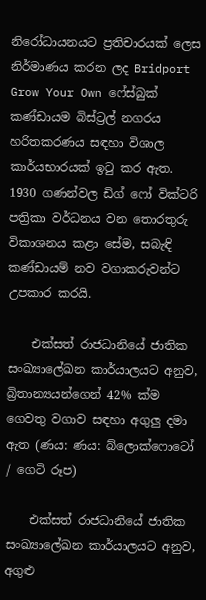නිරෝධායනයට ප්‍රතිචාරයක් ලෙස නිර්මාණය කරන ලද Bridport Grow Your Own ෆේස්බුක් කණ්ඩායම බිස්ට්‍රල් නගරය හරිතකරණය සඳහා විශාල කාර්යභාරයක් ඉටු කර ඇත. 1930 ගණන්වල ඩිග් ෆෝ වික්ටරි පත්‍රිකා වර්ධනය වන තොරතුරු විකාශනය කළා සේම, සබැඳි කණ්ඩායම් නව වගාකරුවන්ට උපකාර කරයි.

    එක්සත් රාජධානියේ ජාතික සංඛ්‍යාලේඛන කාර්යාලයට අනුව, බ්‍රිතාන්‍යයන්ගෙන් 42% ක්ම ගෙවතු වගාව සඳහා අගුලු දමා ඇත (ණය: ණය: බ්ලොක්ෆොටෝ / ගෙටි රූප)

    එක්සත් රාජධානියේ ජාතික සංඛ්‍යාලේඛන කාර්යාලයට අනුව, අගුළු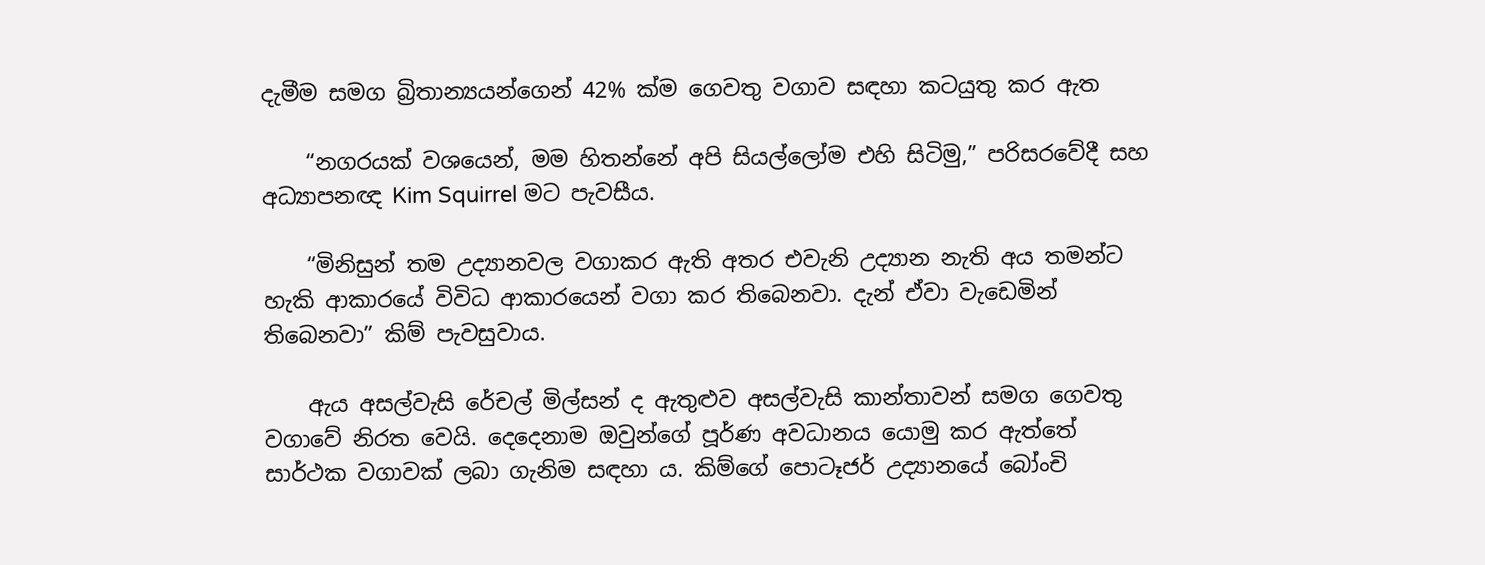දැමීම සමග බ්‍රිතාන්‍යයන්ගෙන් 42% ක්ම ගෙවතු වගාව සඳහා කටයුතු කර ඇත

    “නගරයක් වශයෙන්, මම හිතන්නේ අපි සියල්ලෝම එහි සිටිමු,” පරිසරවේදී සහ අධ්‍යාපනඥ Kim Squirrel මට පැවසීය.

    “මිනිසුන් තම උද්‍යානවල වගාකර ඇති අතර එවැනි උද්‍යාන නැති අය තමන්ට හැකි ආකාරයේ විවිධ ආකාරයෙන් වගා කර තිබෙනවා. දැන් ඒවා වැඩෙමින් තිබෙනවා” කිම් පැවසුවාය.

    ඇය අසල්වැසි රේචල් මිල්සන් ද ඇතුළුව අසල්වැසි කාන්තාවන් සමග ගෙවතු වගාවේ නිරත වෙයි. දෙදෙනාම ඔවුන්ගේ පූර්ණ අවධානය යොමු කර ඇත්තේ සාර්ථක වගාවක් ලබා ගැනිම සඳහා ය. කිම්ගේ පොටෑජර් උද්‍යානයේ බෝංචි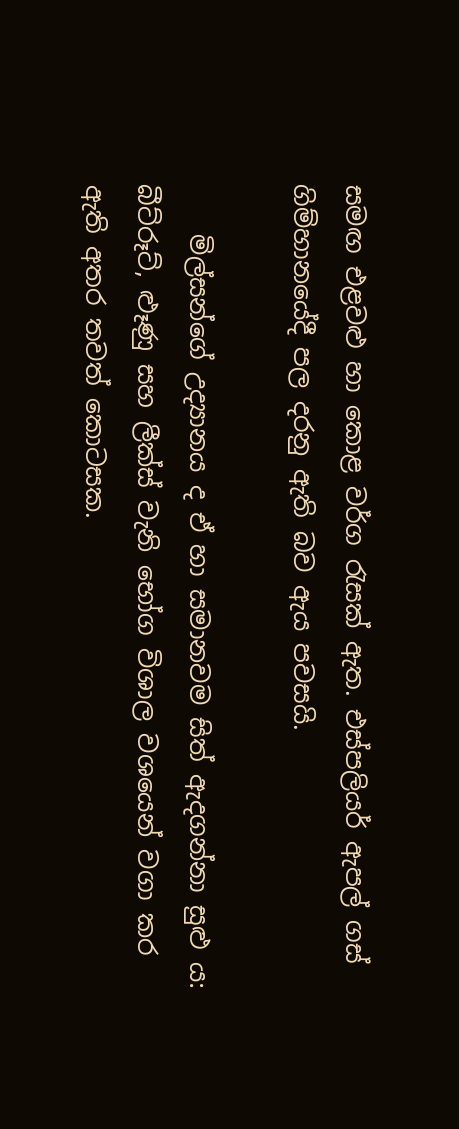සමඟ එළවළු හා කොළ වර්ග රැසක් ඇත. එස්පලියර් ඇපල් ගස් ගිම්හානයේදී පල දරනු ඇති බව ඇය පවසයි.

    මිල්සන්ගේ උද්‍යානය ද ඒ හා සමානවම සිත් ඇදගන්නා සුළු ය: බීට්රූට්, ළූණු සහ ලීක්ස් වැනි භෝග විශාල වශයෙන් වගා කර ඇති අතර තවත් කොටසක.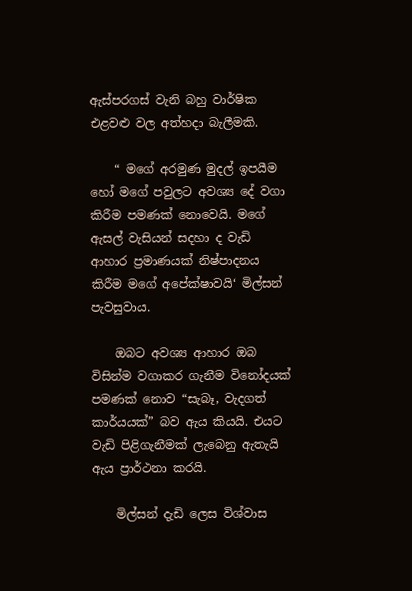ඇස්පරගස් වැනි බහු වාර්ෂික එළවළු වල අත්හදා බැලීමකි.

    “ මගේ අරමුණ මුදල් ඉපයීම හෝ මගේ පවුලට අවශ්‍ය දේ වගා කිරීම පමණක් නොවෙයි. මගේ ඇසල් වැසියන් සදහා ද වැඩි ආහාර ප්‍රමාණයක් නිෂ්පාදනය කිරීම මගේ අපේක්ෂාවයි‘ මිල්සන් පැවසුවාය.

    ඔබට අවශ්‍ය ආහාර ඔබ විසින්ම වගාකර ගැනීම විනෝදයක් පමණක් නොව “සැබෑ, වැදගත් කාර්යයක්” බව ඇය කියයි. එයට වැඩි පිළිගැනීමක් ලැබෙනු ඇතැයි ඇය ප්‍රාර්ථනා කරයි.

    මිල්සන් දැඩි ලෙස විශ්වාස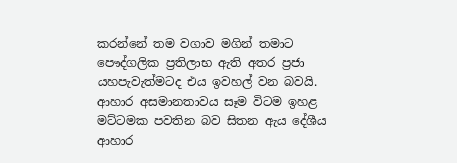කරන්නේ තම වගාව මගින් තමාට පෞද්ගලික ප්‍රතිලාභ ඇති අතර ප්‍රජා යහපැවැත්මටද එය ඉවහල් වන බවයි. ආහාර අසමානතාවය සෑම විටම ඉහළ මට්ටමක පවතින බව සිතන ඇය දේශීය ආහාර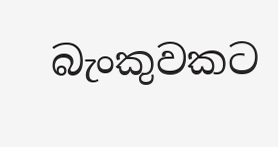බැංකුවකට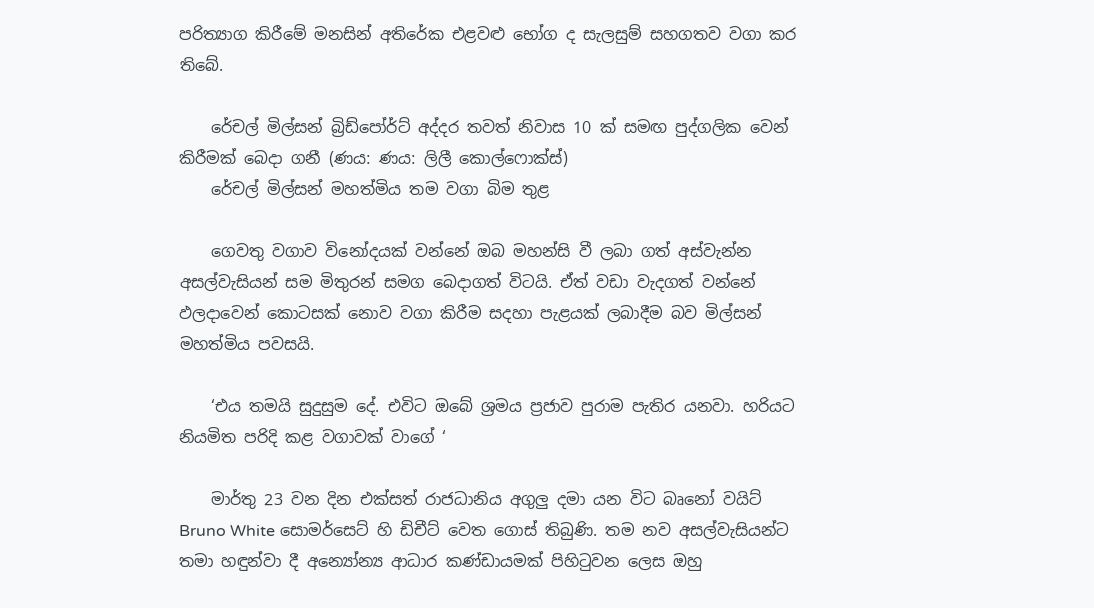පරිත්‍යාග කිරීමේ මනසින් අතිරේක එළවළු භෝග ද සැලසුම් සහගතව වගා කර තිබේ.

    රේචල් මිල්සන් බ්‍රිඩ්පෝර්ට් අද්දර තවත් නිවාස 10 ක් සමඟ පුද්ගලික වෙන් කිරීමක් බෙදා ගනී (ණය: ණය: ලිලී කොල්ෆොක්ස්)
    රේචල් මිල්සන් මහත්මිය තම වගා බිම තුළ

    ගෙවතු වගාව විනෝදයක් වන්නේ ඔබ මහන්සි වී ලබා ගත් අස්වැන්න අසල්වැසියන් සම මිතුරන් සමග බෙදාගත් විටයි. ඒත් වඩා වැදගත් වන්නේ ඵලදාවෙන් කොටසක් නොව වගා කිරීම සදහා පැළයක් ලබාදීම බව මිල්සන් මහත්මිය පවසයි.

    ‘එය තමයි සුදුසුම දේ. එවිට ඔබේ ශ්‍රමය ප්‍රජාව පුරාම පැතිර යනවා. හරියට නියමිත පරිදි කළ වගාවක් වාගේ ‘

    මාර්තු 23 වන දින එක්සත් රාජධානිය අගුලු දමා යන විට බෘනෝ වයිට් Bruno White සොමර්සෙට් හි ඩිචීට් වෙත ගොස් තිබුණි. තම නව අසල්වැසියන්ට තමා හඳුන්වා දී අන්‍යෝන්‍ය ආධාර කණ්ඩායමක් පිහිටුවන ලෙස ඔහු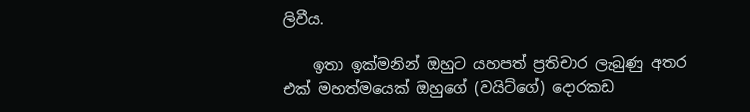ලිවීය.

    ඉතා ඉක්මනින් ඔහුට යහපත් ප්‍රතිචාර ලැබුණු අතර එක් මහත්මයෙක් ඔහුගේ (වයිට්ගේ) දොරකඩ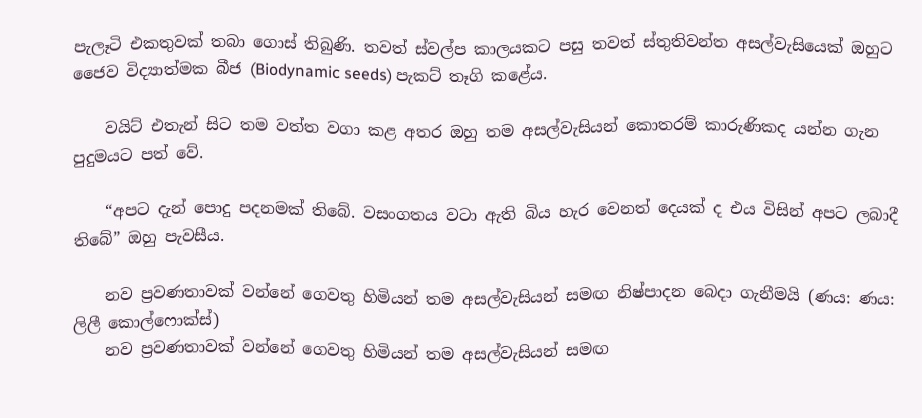පැලෑටි එකතුවක් තබා ගොස් තිබුණි. තවත් ස්වල්ප කාලයකට පසු තවත් ස්තුතිවන්ත අසල්වැසියෙක් ඔහුට ජෛව විද්‍යාත්මක බීජ (Biodynamic seeds) පැකට් තෑගි කළේය.

    වයිට් එතැන් සිට තම වත්ත වගා කළ අතර ඔහු තම අසල්වැසියන් කොතරම් කාරුණිකද යන්න ගැන පුදුමයට පත් වේ.

    “අපට දැන් පොදු පදනමක් තිබේ. වසංගතය වටා ඇති බිය හැර වෙනත් දෙයක් ද එය විසින් අපට ලබාදී තිබේ” ඔහු පැවසීය.

    නව ප්‍රවණතාවක් වන්නේ ගෙවතු හිමියන් තම අසල්වැසියන් සමඟ නිෂ්පාදන බෙදා ගැනීමයි (ණය: ණය: ලිලී කොල්ෆොක්ස්)
    නව ප්‍රවණතාවක් වන්නේ ගෙවතු හිමියන් තම අසල්වැසියන් සමඟ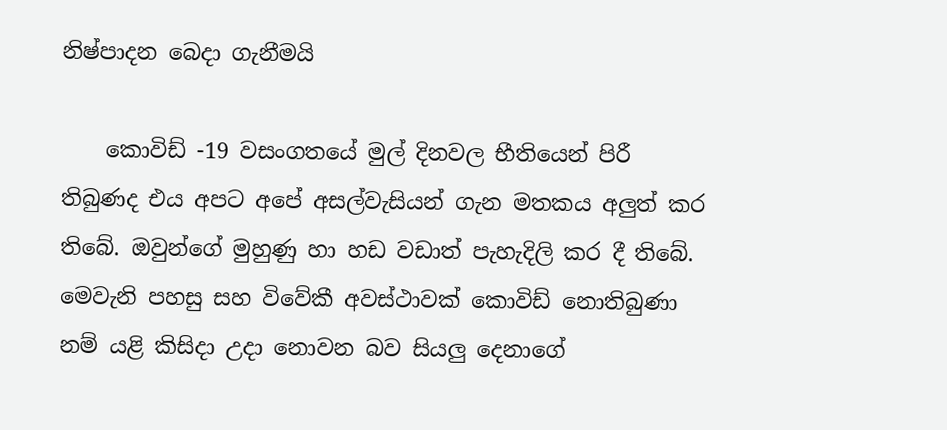නිෂ්පාදන බෙදා ගැනීමයි

    කොවිඩ් -19 වසංගතයේ මුල් දිනවල භීතියෙන් පිරී තිබුණද එය අපට අපේ අසල්වැසියන් ගැන මතකය අලුත් කර තිබේ. ඔවුන්ගේ මුහුණු හා හඩ වඩාත් පැහැදිලි කර දී තිබේ. මෙවැනි පහසු සහ විවේකී අවස්ථාවක් කොවිඩ් නොතිබුණා නම් යළි කිසිදා උදා නොවන බව සියලු දෙනාගේ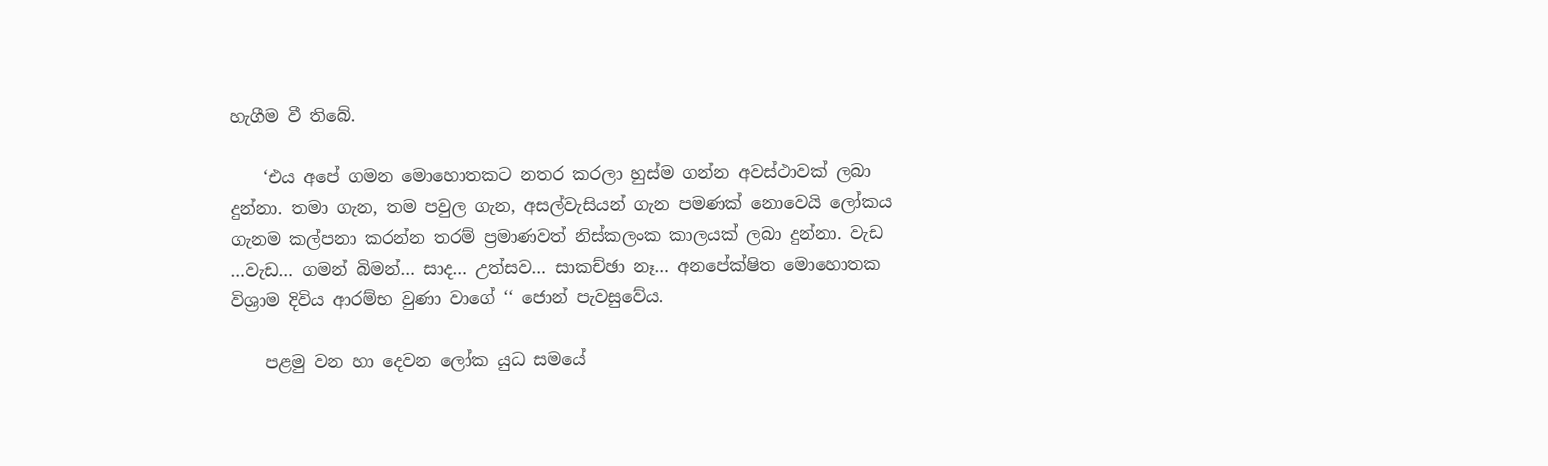හැගීම වී තිබේ.

    ‘එය අපේ ගමන මොහොතකට නතර කරලා හුස්ම ගන්න අවස්ථාවක් ලබා දුන්නා. තමා ගැන, තම පවුල ගැන, අසල්වැසියන් ගැන පමණක් නොවෙයි ලෝකය ගැනම කල්පනා කරන්න තරම් ප්‍රමාණවත් නිස්කලංක කාලයක් ලබා දුන්නා. වැඩ …වැඩ… ගමන් බිමන්… සාද… උත්සව… සාකච්ඡා නෑ… අනපේක්ෂිත මොහොතක විශ්‍රාම දිවිය ආරම්භ වුණා වාගේ ‘‘ ජොන් පැවසුවේය.

    පළමු වන හා දෙවන ලෝක යුධ සමයේ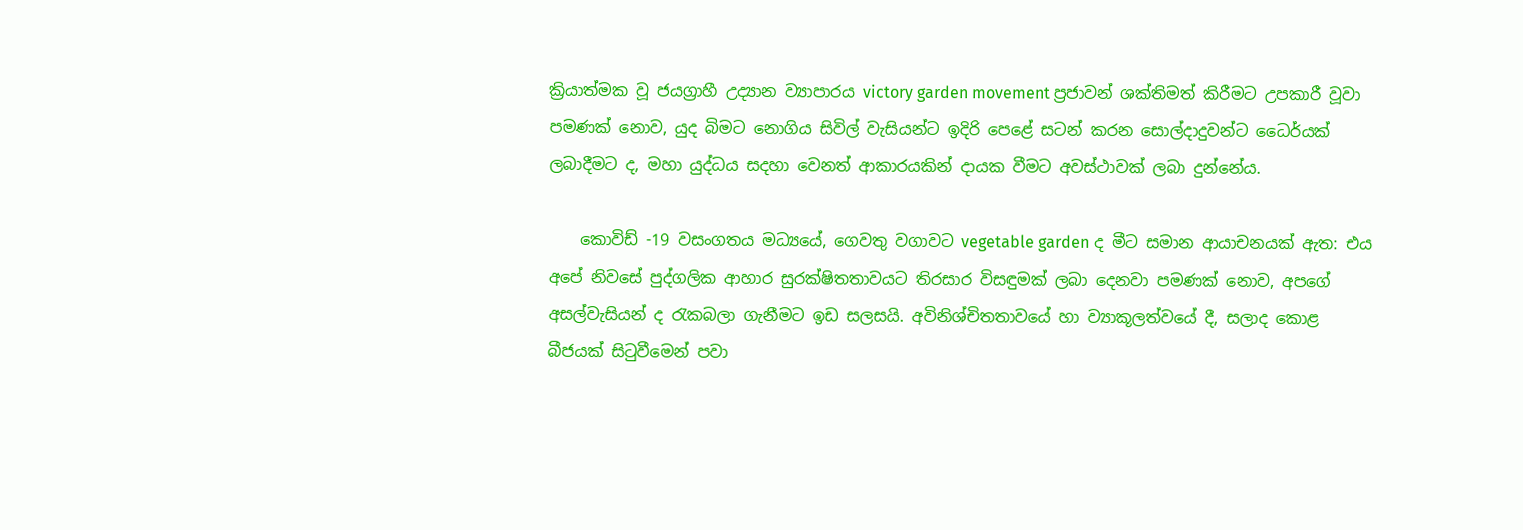ක්‍රියාත්මක වූ ජයග්‍රාහී උද්‍යාන ව්‍යාපාරය victory garden movement ප්‍රජාවන් ශක්තිමත් කිරීමට උපකාරී වූවා පමණක් නොව, යුද බිමට නොගිය සිවිල් වැසියන්ට ඉදිරි පෙළේ සටන් කරන සොල්දාදුවන්ට ධෛර්යක් ලබාදීමට ද, මහා යුද්ධය සදහා වෙනත් ආකාරයකින් දායක වීමට අවස්ථාවක් ලබා දුන්නේය.

    කොවිඩ් -19 වසංගතය මධ්‍යයේ, ගෙවතු වගාවට vegetable garden ද මීට සමාන ආයාචනයක් ඇත: එය අපේ නිවසේ පුද්ගලික ආහාර සුරක්ෂිතතාවයට තිරසාර විසඳුමක් ලබා දෙනවා පමණක් නොව, අපගේ අසල්වැසියන් ද රැකබලා ගැනීමට ඉඩ සලසයි. අවිනිශ්චිතතාවයේ හා ව්‍යාකූලත්වයේ දී, සලාද කොළ බීජයක් සිටුවීමෙන් පවා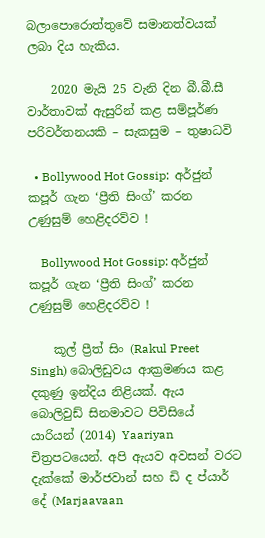බලාපොරොත්තුවේ සමානත්වයක් ලබා දිය හැකිය.

    2020 මැයි 25 වැනි දින බී.බී.සී වාර්තාවක් ඇසුරින් කළ සම්පූර්ණ පරිවර්තනයකි – සැකසුම – තුෂාධවි

  • Bollywood Hot Gossip:  අර්ජුන් කපූර් ගැන ‘ප්‍රීති සිංග්’ කරන උණුසුම් හෙළිදරව්ව !

    Bollywood Hot Gossip: අර්ජුන් කපූර් ගැන ‘ප්‍රීති සිංග්’ කරන උණුසුම් හෙළිදරව්ව !

    කූල් ප්‍රීත් සිං (Rakul Preet Singh) බොලිඩුවය ආක්‍රමණය කළ දකුණු ඉන්දිය නිළියක්. ඇය බොලිවුඩ් සිනමාවට පිවිසියේ යාරියන් (2014) Yaariyan චිත්‍රපටයෙන්. අපි ඇයව අවසන් වරට දැක්කේ මාර්ජවාන් සහ ඩි ද ප්යාර් දේ (Marjaavaan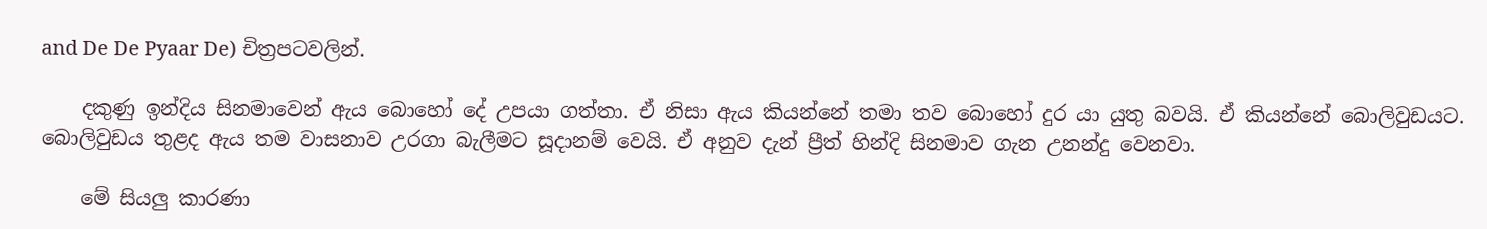and De De Pyaar De) චිත්‍රපටවලින්.

    දකුණු ඉන්දිය සිනමාවෙන් ඇය බොහෝ දේ උපයා ගත්තා. ඒ නිසා ඇය කියන්නේ තමා තව බොහෝ දුර යා යුතු බවයි. ඒ කියන්නේ බොලිවුඩයට. බොලිවුඩය තුළද ඇය තම වාසනාව උරගා බැලීමට සූදානම් වෙයි. ඒ අනුව දැන් ප්‍රීත් හින්දි සිනමාව ගැන උනන්දු වෙනවා.

    මේ සියලු කාරණා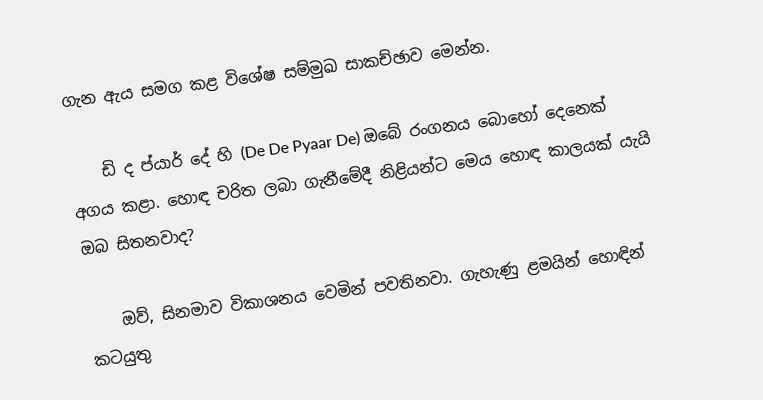ගැන ඇය සමග කළ විශේෂ සම්මුඛ සාකච්ඡාව මෙන්න.

    ඩි ද ප්යාර් දේ හි (De De Pyaar De) ඔබේ රංගනය බොහෝ දෙනෙක් අගය කළා. හොඳ චරිත ලබා ගැනීමේදී නිළියන්ට මෙය හොඳ කාලයක් යැයි ඔබ සිතනවාද?

    ඔව්, සිනමාව විකාශනය වෙමින් පවතිනවා. ගැහැණු ළමයින් හොඳින් කටයුතු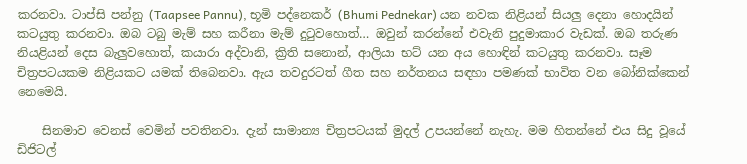කරනවා. ටාප්සි පන්නු (Taapsee Pannu), භූමි පද්නෙකර් (Bhumi Pednekar) යන නවක නිළියන් සියලු දෙනා හොදයින් කටයුතු කරනවා. ඔබ ටබු මැම් සහ කරීනා මැම් දුටුවහොත්… ඔවුන් කරන්නේ එවැනි පුදුමාකාර වැඩක්. ඔබ තරුණ නියළියන් දෙස බැලුවහොත්, කයාරා අද්වානි, ක්‍රිති සනොන්, ආලියා භට් යන අය හොඳින් කටයුතු කරනවා. සෑම චිත්‍රපටයකම නිළියකට යමක් තිබෙනවා. ඇය තවදුරටත් ගීත සහ නර්තනය සඳහා පමණක් භාවිත වන බෝනික්කෙන් නෙමෙයි.

    සිනමාව වෙනස් වෙමින් පවතිනවා. දැන් සාමාන්‍ය චිත්‍රපටයක් මුදල් උපයන්නේ නැහැ. මම හිතන්නේ එය සිදු වූයේ ඩිජිටල්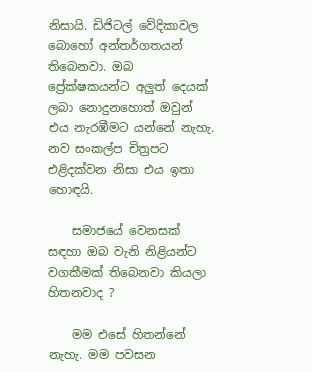නිසායි. ඩිජිටල් වේදිකාවල බොහෝ අන්තර්ගතයන් තිබෙනවා. ඔබ ප්‍රේක්ෂකයන්ට අලුත් දෙයක් ලබා නොදුනහොත් ඔවුන් එය නැරඹීමට යන්නේ නැහැ. නව සංකල්ප චිත්‍රපට එළිදක්වන නිසා එය ඉතා හොඳයි.

    සමාජයේ වෙනසක් සඳහා ඔබ වැනි නිළියන්ට වගකීමක් තිබෙනවා කියලා හිතනවාද ?

    මම එසේ හිතන්නේ නැහැ. මම පවසන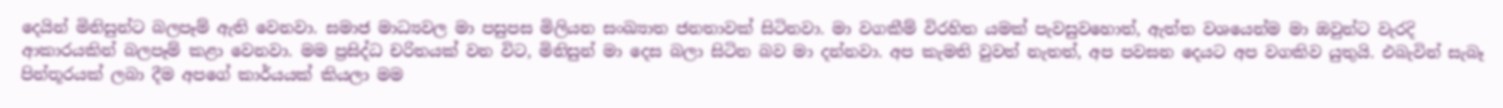දෙයින් මිනිසුන්ට බලපෑම් ඇති වෙනවා. සමාජ මාධ්‍යවල මා පසුපස මිලියන සංඛ්‍යාත ජනතාවක් සිටිනවා. මා වගකීම් විරහිත යමක් පැවසුවහොත්, ඇත්ත වශයෙන්ම මා ඔවුන්ට වැරදි ආකාරයකින් බලපෑම් කළා වෙනවා. මම ප්‍රසිද්ධ චරිතයක් වන විට, මිනිසුන් මා දෙස බලා සිටින බව මා දන්නවා. අප කැමති වුවත් නැතත්, අප පවසන දෙයට අප වගකිව යුතුයි. එබැවින් සැබෑ පින්තූරයක් ලබා දීම අපගේ කාර්යයක් කියලා මම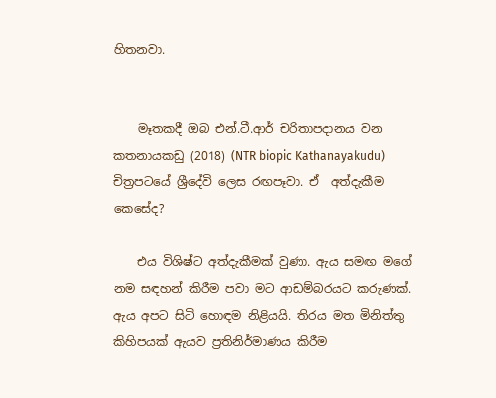හිතනවා.


    මෑතකදී ඔබ එන්.ටී.ආර් චරිතාපදානය වන කතනායකඩු (2018) (NTR biopic Kathanayakudu) චිත්‍රපටයේ ශ්‍රීදේවි ලෙස රඟපෑවා. ඒ  අත්දැකීම කෙසේද?

    එය විශිෂ්ට අත්දැකීමක් වුණා. ඇය සමඟ මගේ නම සඳහන් කිරීම පවා මට ආඩම්බරයට කරුණක්. ඇය අපට සිටි හොඳම නිළියයි. තිරය මත මිනිත්තු කිහිපයක් ඇයව ප්‍රතිනිර්මාණය කිරීම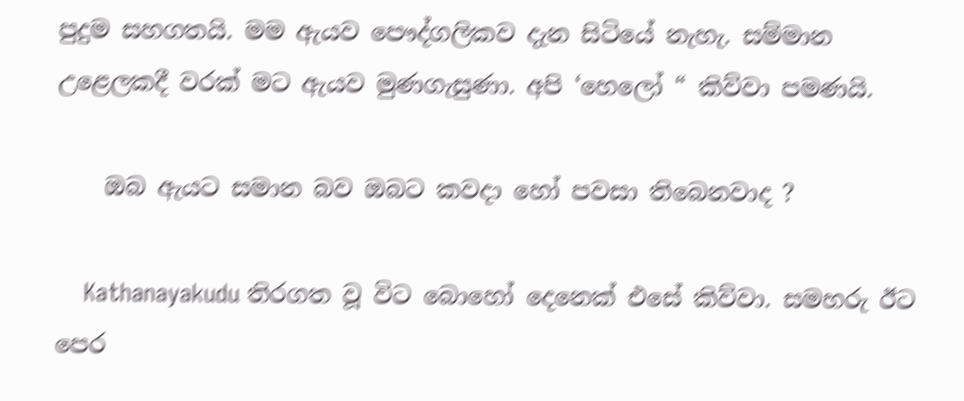පුදුම සහගතයි. මම ඇයව පෞද්ගලිකව දැන සිටියේ නැහැ. සම්මාන උළෙලකදී වරක් මට ඇයව මුණගැසුණා. අපි ‘හෙලෝ “ කිව්වා පමණයි.

    ඔබ ඇයට සමාන බව ඔබට කවදා හෝ පවසා තිබෙනවාද ?

    Kathanayakudu තිරගත වූ විට බොහෝ දෙනෙක් එසේ කිව්වා. සමහරු ඊට පෙර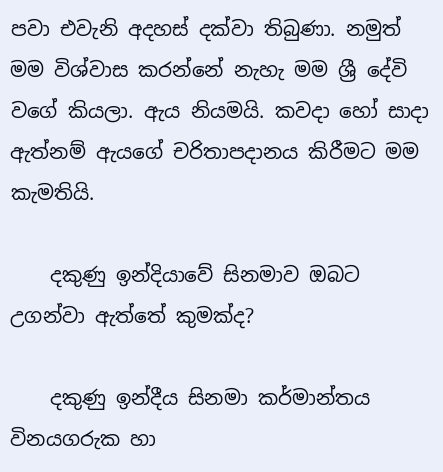පවා එවැනි අදහස් දක්වා තිබුණා. නමුත් මම විශ්වාස කරන්නේ නැහැ මම ශ්‍රී දේවි වගේ කියලා. ඇය නියමයි. කවදා හෝ සාදා ඇත්නම් ඇයගේ චරිතාපදානය කිරීමට මම කැමතියි.

    දකුණු ඉන්දියාවේ සිනමාව ඔබට උගන්වා ඇත්තේ කුමක්ද?

    දකුණු ඉන්දීය සිනමා කර්මාන්තය විනයගරුක හා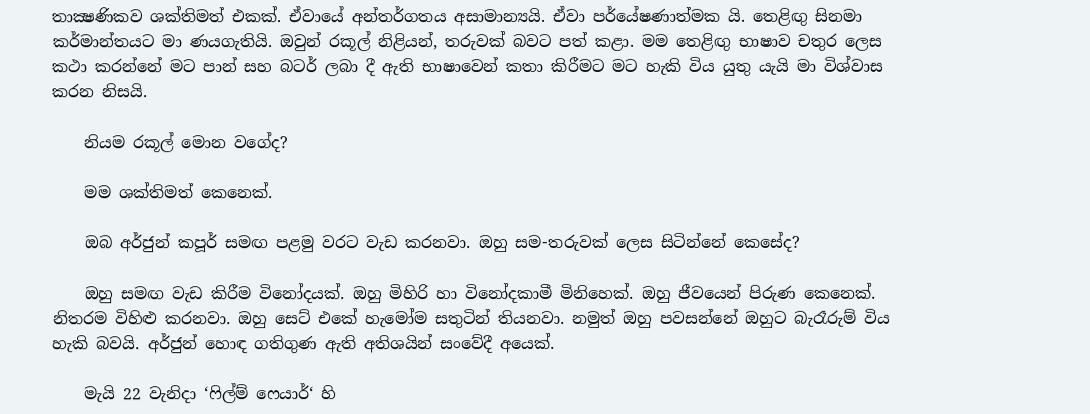තාක්‍ෂණිකව ශක්තිමත් එකක්. ඒවායේ අන්තර්ගතය අසාමාන්‍යයි. ඒවා පර්යේෂණාත්මක යි. තෙළිඟු සිනමා කර්මාන්තයට මා ණයගැතියි. ඔවුන් රකූල් නිළියන්, තරුවක් බවට පත් කළා. මම තෙළිඟු භාෂාව චතුර ලෙස කථා කරන්නේ මට පාන් සහ බටර් ලබා දී ඇති භාෂාවෙන් කතා කිරීමට මට හැකි විය යුතු යැයි මා විශ්වාස කරන නිසයි.

    නියම රකූල් මොන වගේද?

    මම ශක්තිමත් කෙනෙක්.

    ඔබ අර්ජුන් කපූර් සමඟ පළමු වරට වැඩ කරනවා. ඔහු සම-තරුවක් ලෙස සිටින්නේ කෙසේද?

    ඔහු සමඟ වැඩ කිරීම විනෝදයක්. ඔහු මිහිරි හා විනෝදකාමී මිනිහෙක්. ඔහු ජීවයෙන් පිරුණ කෙනෙක්. නිතරම විහිළු කරනවා. ඔහු සෙට් එකේ හැමෝම සතුටින් තියනවා. නමුත් ඔහු පවසන්නේ ඔහුට බැරෑරුම් විය හැකි බවයි. අර්ජුන් හොඳ ගතිගුණ ඇති අතිශයින් සංවේදී අයෙක්.

    මැයි 22 වැනිදා ‘ෆිල්ම් ෆෙයාර්‘ හි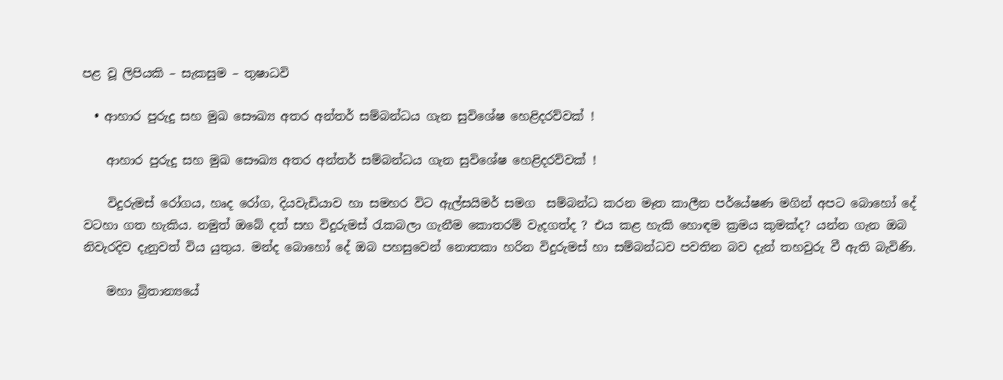පළ වූ ලිපියකි – සැකසුම – තුෂාධවි

  • ආහාර පුරුදු සහ මුඛ සෞඛ්‍ය අතර අන්තර් සම්බන්ධය ගැන සුවිශේෂ හෙළිදරව්වක් !

    ආහාර පුරුදු සහ මුඛ සෞඛ්‍ය අතර අන්තර් සම්බන්ධය ගැන සුවිශේෂ හෙළිදරව්වක් !

    විදුරුමස් රෝගය, හෘද රෝග, දියවැඩියාව හා සමහර විට ඇල්සයිමර් සමග  සම්බන්ධ කරන මෑත කාලීන පර්යේෂණ මගින් අපට බොහෝ දේ වටහා ගත හැකිය. නමුත් ඔබේ දත් සහ විදුරුමස් රැකබලා ගැනීම කොතරම් වැදගත්ද ? එය කළ හැකි හොඳම ක්‍රමය කුමක්ද? යන්න ගැන ඔබ නිවැරදිව දැනුවත් විය යුතුය. මන්ද බොහෝ දේ ඔබ පහසුවෙන් නොතකා හරින විදුරුමස් හා සම්බන්ධව පවතින බව දැන් තහවුරු වී ඇති බැවිණි.

    මහා බ්‍රිතාන්‍යයේ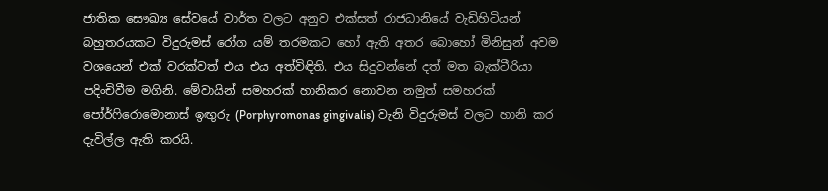ජාතික සෞඛ්‍ය සේවයේ වාර්ත වලට අනුව එක්සත් රාජධානියේ වැඩිහිටියන් බහුතරයකට විදුරුමස් රෝග යම් තරමකට හෝ ඇති අතර බොහෝ මිනිසුන් අවම වශයෙන් එක් වරක්වත් එය එය අත්විඳිති. එය සිදුවන්නේ දත් මත බැක්ටීරියා පදිංචිවීම මගිනි. මේවායින් සමහරක් හානිකර නොවන නමුත් සමහරක් පෝර්ෆිරොමොනාස් ඉඟුරු (Porphyromonas gingivalis) වැනි විදුරුමස් වලට හානි කර දැවිල්ල ඇති කරයි.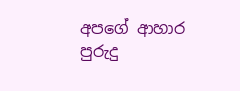අපගේ ආහාර පුරුදු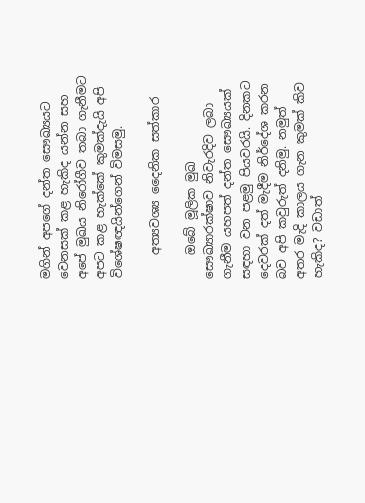මගින් අපගේ දන්ත සෞඛ්‍යයට වෙනසක් කළ හැකිද යන්න සහ අපේ මුඛය නිරෝගීව තබා ගැනීමට අපට කළ හැක්කේ කුමක්දැයි අපි විශේෂඥයින්ගෙන් විමසමු.

    අත්‍යවශ්‍ය දෛනික සත්කාර

    ඔබේ මූලික මුඛ සෞඛ්‍යාරක්ෂාව නිවැරදිව ලබා ගැනීම යහපත් දන්ත සෞඛ්‍යයක් සඳහා වන පළමු පියවරයි. දිනකට දෙවරක් දත් මැදීම නිර්දේශ කරන බව අපි කවුරුත් දනිමු. නමුත් අතර මැදි කාලය ගැන කුමක් කිව හැකිද? වඩාත්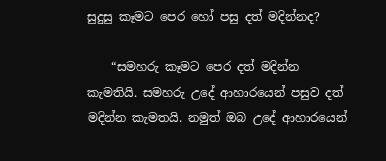සුදුසු කෑමට පෙර හෝ පසු දත් මදින්නද?

    “සමහරු කෑමට පෙර දත් මදින්න කැමතියි. සමහරු උදේ ආහාරයෙන් පසුව දත් මදින්න කැමතයි. නමුත් ඔබ උදේ ආහාරයෙන්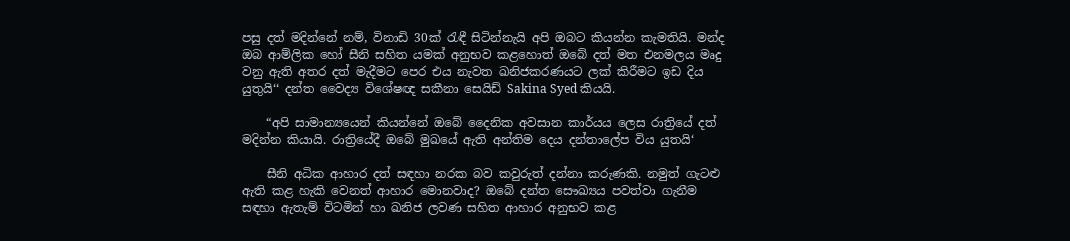පසු දත් මදින්නේ නම්, විනාඩි 30ක් රැඳී සිටින්නැයි අපි ඔබට කියන්න කැමතියි. මන්ද ඔබ ආම්ලික හෝ සීනි සහිත යමක් අනුභව කළහොත් ඔබේ දත් මත එනමලය මෘදු වනු ඇති අතර දත් මැදීමට පෙර එය නැවත ඛනිජකරණයට ලක් කිරීමට ඉඩ දිය යුතුයි‘‘ දන්ත වෛද්‍ය විශේෂඥ සකීනා සෙයිඩ් Sakina Syed කියයි.

    “අපි සාමාන්‍යයෙන් කියන්නේ ඔබේ දෛනික අවසාන කාර්යය ලෙස රාත්‍රිය‍ේ දත් මදින්න කියායි. රාත්‍රියේදී ඔබේ මුඛයේ ඇති අන්තිම දෙය දන්තාලේප විය යුතයි‘

    සීනි අධික ආහාර දත් සඳහා නරක බව කවුරුත් දන්නා කරුණකි. නමුත් ගැටළු ඇති කළ හැකි වෙනත් ආහාර මොනවාද? ඔබේ දන්ත සෞඛ්‍යය පවත්වා ගැනීම සඳහා ඇතැම් විටමින් හා ඛනිජ ලවණ සහිත ආහාර අනුභව කළ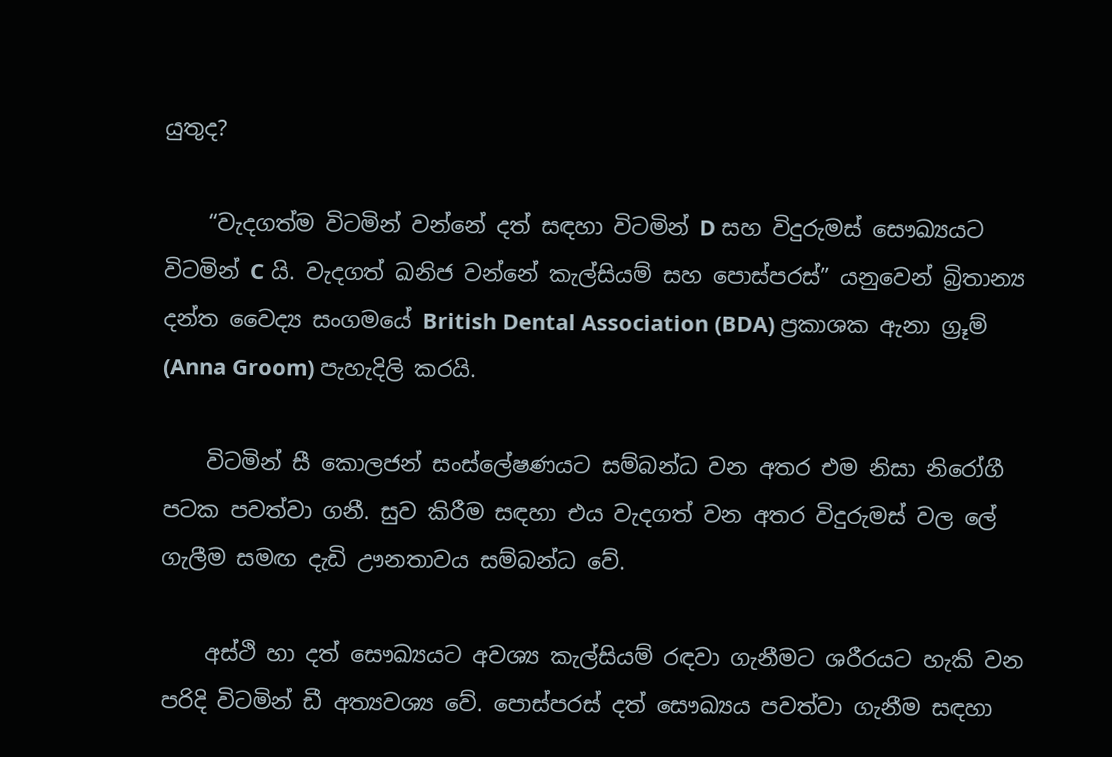යුතුද?

    “වැදගත්ම විටමින් වන්නේ දත් සඳහා විටමින් D සහ විදුරුමස් සෞඛ්‍යයට විටමින් C යි. වැදගත් ඛනිජ වන්නේ කැල්සියම් සහ පොස්පරස්” යනුවෙන් බ්‍රිතාන්‍ය දන්ත වෛද්‍ය සංගමයේ British Dental Association (BDA) ප්‍රකාශක ඇනා ග්‍රූම් (Anna Groom) පැහැදිලි කරයි.

    විටමින් සී කොලජන් සංස්ලේෂණයට සම්බන්ධ වන අතර එම නිසා නිරෝගී පටක පවත්වා ගනී. සුව කිරීම සඳහා එය වැදගත් වන අතර විදුරුමස් වල ලේ ගැලීම සමඟ දැඩි ඌනතාවය සම්බන්ධ වේ.

    අස්ථි හා දත් සෞඛ්‍යයට අවශ්‍ය කැල්සියම් රඳවා ගැනීමට ශරීරයට හැකි වන පරිදි විටමින් ඩී අත්‍යවශ්‍ය වේ. පොස්පරස් දත් සෞඛ්‍යය පවත්වා ගැනීම සඳහා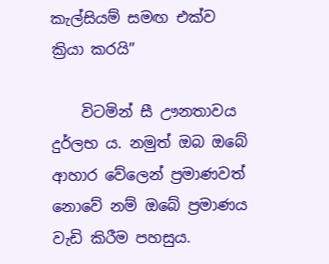කැල්සියම් සමඟ එක්ව ක්‍රියා කරයි”

    විටමින් සී ඌනතාවය දුර්ලභ ය. නමුත් ඔබ ඔබේ ආහාර වේලෙන් ප්‍රමාණවත් නොවේ නම් ඔබේ ප්‍රමාණය වැඩි කිරීම පහසුය.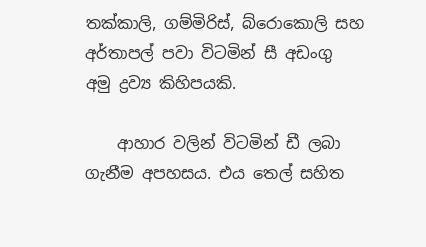තක්කාලි, ගම්මිරිස්, බ්රොකොලි සහ අර්තාපල් පවා විටමින් සී අඩංගු අමු ද්‍රව්‍ය කිහිපයකි.

    ආහාර වලින් විටමින් ඩී ලබා ගැනීම අපහසය. එය තෙල් සහිත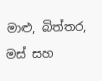මාළු, බිත්තර, මස් සහ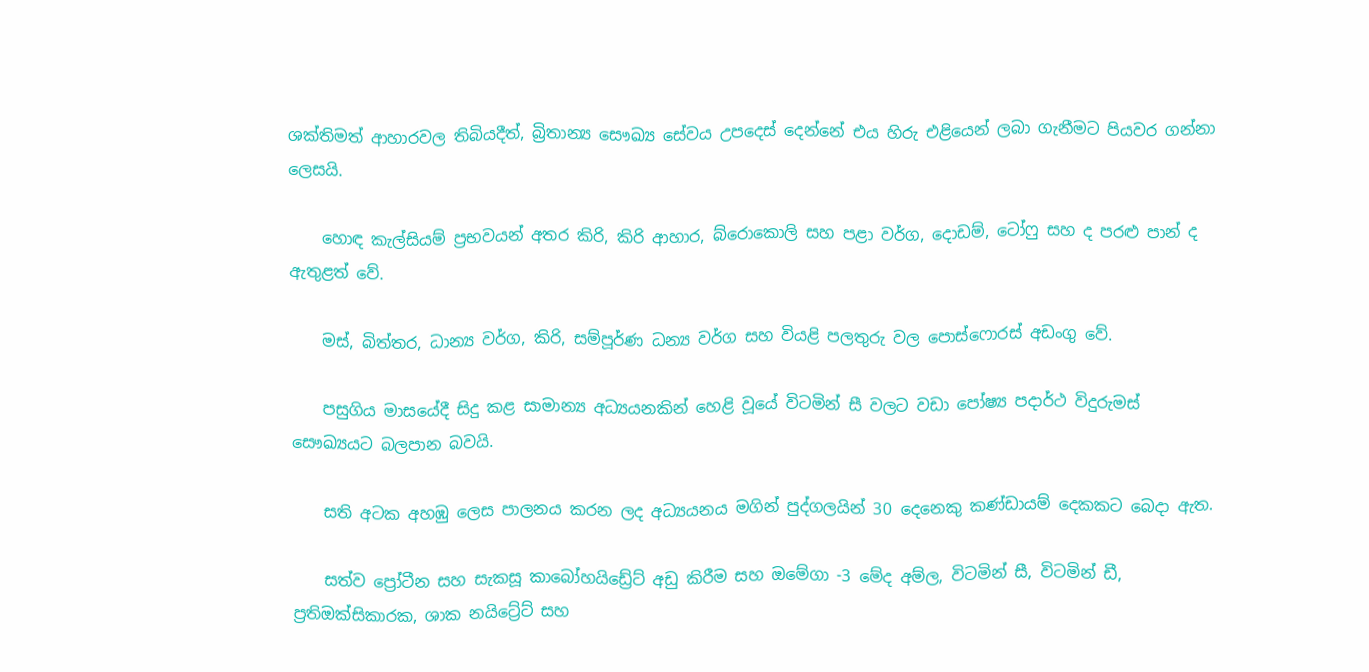ශක්තිමත් ආහාරවල තිබියදීත්, බ්‍රිතාන්‍ය සෞඛ්‍ය සේවය උපදෙස් දෙන්නේ එය හිරු එළියෙන් ලබා ගැනීමට පියවර ගන්නා ලෙසයි.

    හොඳ කැල්සියම් ප්‍රභවයන් අතර කිරි, කිරි ආහාර, බ්රොකොලි සහ පළා වර්ග, දොඩම්, ටෝෆු සහ ද පරළු පාන් ද ඇතුළත් වේ.

    මස්, බිත්තර, ධාන්‍ය වර්ග, කිරි, සම්පූර්ණ ධන්‍ය වර්ග සහ වියළි පලතුරු වල පොස්ෆොරස් අඩංගු වේ.

    පසුගිය මාසයේදී සිදු කළ සාමාන්‍ය අධ්‍යයනකින් හෙළි වූයේ විටමින් සී වලට වඩා පෝෂ්‍ය පදාර්ථ විදුරුමස් සෞඛ්‍යයට බලපාන බවයි.

    සති අටක අහඹු ලෙස පාලනය කරන ලද අධ්‍යයනය මගින් පුද්ගලයින් 30 දෙනෙකු කණ්ඩායම් දෙකකට බෙදා ඇත.

    සත්ව ප්‍රෝටීන සහ සැකසූ කාබෝහයිඩ්‍රේට් අඩු කිරීම සහ ඔමේගා -3 මේද අම්ල, විටමින් සී, විටමින් ඩී, ප්‍රතිඔක්සිකාරක, ශාක නයිට්‍රේට් සහ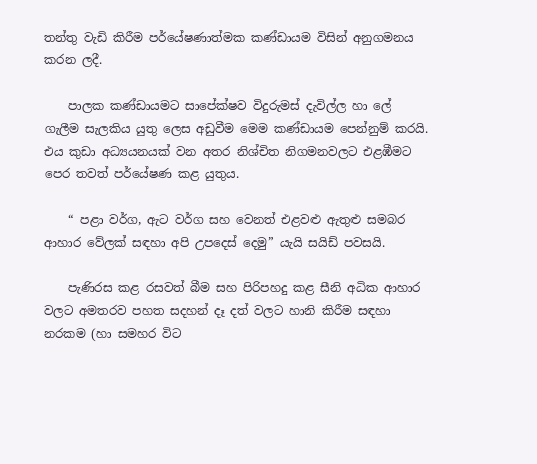තන්තු වැඩි කිරීම පර්යේෂණාත්මක කණ්ඩායම විසින් අනුගමනය කරන ලදී.

    පාලක කණ්ඩායමට සාපේක්ෂව විදුරුමස් දැවිල්ල හා ලේ ගැලීම සැලකිය යුතු ලෙස අඩුවීම මෙම කණ්ඩායම පෙන්නුම් කරයි. එය කුඩා අධ්‍යයනයක් වන අතර නිශ්චිත නිගමනවලට එළඹීමට පෙර තවත් පර්යේෂණ කළ යුතුය.

    “ පළා වර්ග, ඇට වර්ග සහ වෙනත් එළවළු ඇතුළු සමබර ආහාර වේලක් සඳහා අපි උපදෙස් දෙමු” යැයි සයිඩ් පවසයි.

    පැණිරස කළ රසවත් බීම සහ පිරිපහදු කළ සීනි අධික ආහාර වලට අමතරව පහත සදහන් දෑ දත් වලට හානි කිරීම සඳහා නරකම (හා සමහර විට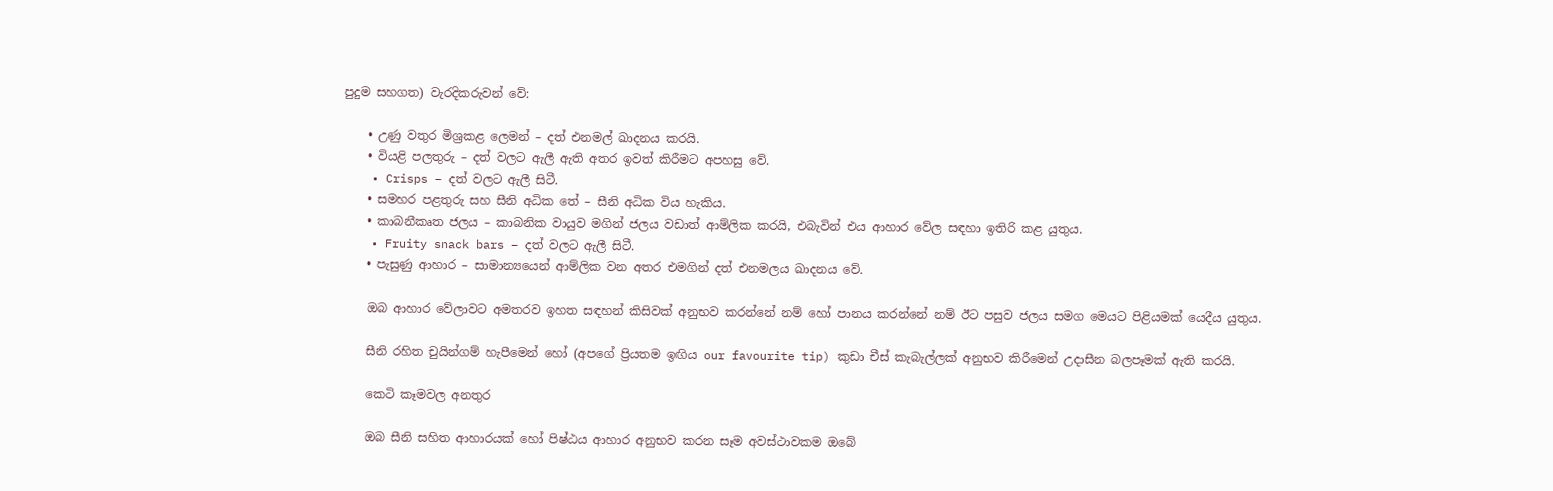පුදුම සහගත) වැරදිකරුවන් වේ:

    • උණු වතුර මිශ්‍රකළ ලෙමන් – දත් එනමල් ඛාදනය කරයි.
    • වියළි පලතුරු – දත් වලට ඇලී ඇති අතර ඉවත් කිරීමට අපහසු වේ.
    • Crisps – දත් වලට ඇලී සිටී.
    • සමහර පළතුරු සහ සීනි අධික තේ – සීනි අධික විය හැකිය.
    • කාබනීකෘත ජලය – කාබනික වායුව මගින් ජලය වඩාත් ආම්ලික කරයි, එබැවින් එය ආහාර වේල සඳහා ඉතිරි කළ යුතුය.
    • Fruity snack bars – දත් වලට ඇලී සිටී.
    • පැසුණු ආහාර – සාමාන්‍යයෙන් ආම්ලික වන අතර එමගින් දත් එනමලය ඛාදනය වේ.

    ඔබ ආහාර වේලාවට අමතරව ඉහත සඳහන් කිසිවක් අනුභව කරන්නේ නම් හෝ පානය කරන්නේ නම් ඊට පසුව ජලය සමග මෙයට පිළියමක් යෙදීය යුතුය.

    සීනි රහිත චුයින්ගම් හැපීමෙන් හෝ (අපගේ ප්‍රියතම ඉඟිය our favourite tip) කුඩා චීස් කැබැල්ලක් අනුභව කිරීමෙන් උදාසීන බලපෑමක් ඇති කරයි.

    කෙටි කෑමවල අනතුර

    ඔබ සීනි සහිත ආහාරයක් හෝ පිෂ්ඨය ආහාර අනුභව කරන සෑම අවස්ථාවකම ඔබේ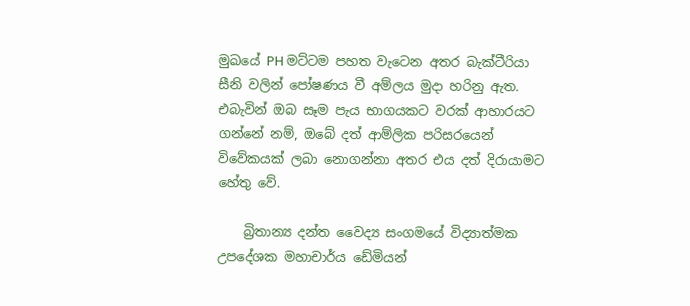මුඛයේ PH මට්ටම පහත වැටෙන අතර බැක්ටීරියා සීනි වලින් පෝෂණය වී අම්ලය මුදා හරිනු ඇත. එබැවින් ඔබ සෑම පැය භාගයකට වරක් ආහාරයට ගන්නේ නම්, ඔබේ දත් ආම්ලික පරිසරයෙන් විවේකයක් ලබා නොගන්නා අතර එය දත් දිරායාමට හේතු වේ.

    බ්‍රිතාන්‍ය දන්ත වෛද්‍ය සංගමයේ විද්‍යාත්මක උපදේශක මහාචාර්ය ඩේමියන්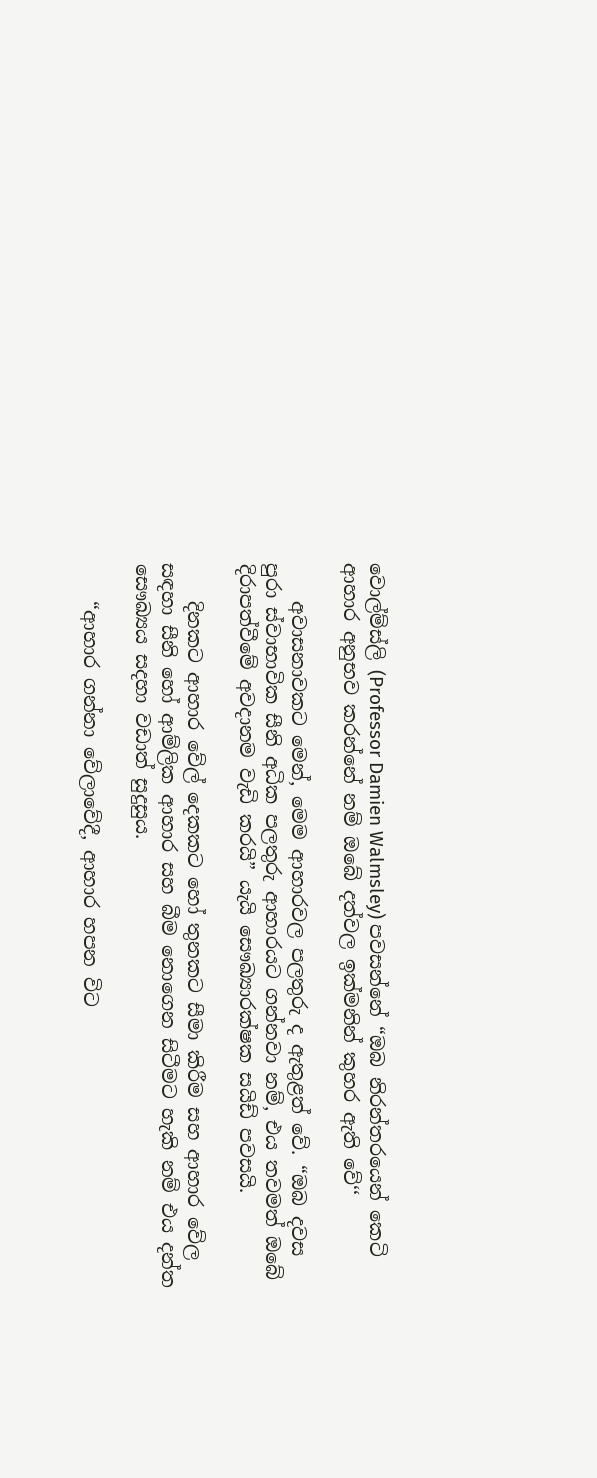වොල්ම්ස්ලි (Professor Damien Walmsley) පවසන්නේ “ඔබ නිරන්තරයෙන් කෙටි ආහාර අනුභව කරන්නේ නම් ඔබේ දත්වල ඉක්මනින් කුහර ඇති වේ‘‘

    අවාසනාවකට මෙන්, මෙම ආහාරවල පලතුරු ද ඇතුළත් වේ. “ඔබ දවස පුරා ස්වාභාවික සීනි අධික පලතුරු ආහාරයට ගන්නවා නම්, එය තවමත් ඔබේ දිරාපත්වීමේ අවදානම වැඩි කරයි” යැයි සෞඛ්‍යාරක්ෂක සයිඩ් පවසයි.

    දිනකට ආහාර වේල් දෙකකට හෝ තුනකට සීමා කිරීම සහ ආහාර වේල සඳහා සීනි හෝ ආම්ලික ආහාර සහ බීම නොගෙන සිටීමට හැකි නම් එය දන්ත සෞඛ්‍යය සදහා වඩාත් සුදුසුය.

    “ආහාර ගන්නා වේලාවේදී, ආහාර හපන විට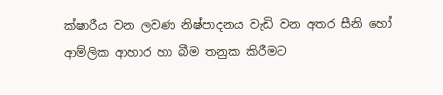ක්ෂාරීය වන ලවණ නිෂ්පාදනය වැඩි වන අතර සීනි හෝ ආම්ලික ආහාර හා බීම තනුක කිරීමට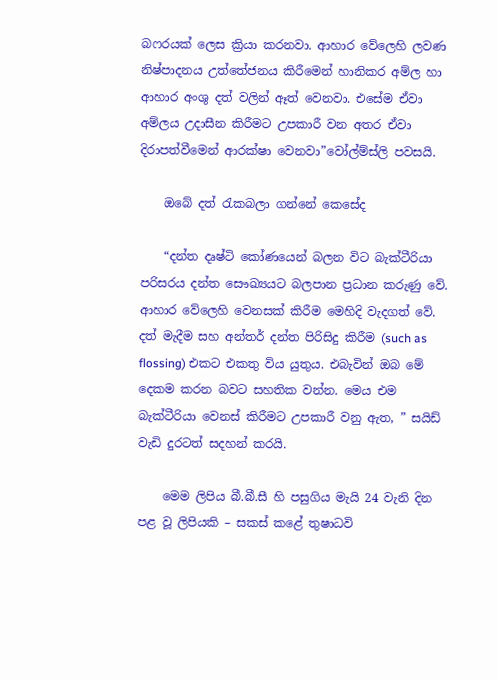බෆරයක් ලෙස ක්‍රියා කරනවා. ආහාර වේලෙහි ලවණ නිෂ්පාදනය උත්තේජනය කිරීමෙන් හානිකර අම්ල හා ආහාර අංශු දත් වලින් ඈත් වෙනවා. එසේම ඒවා අම්ලය උදාසීන කිරීමට උපකාරී වන අතර ඒවා දිරාපත්වීමෙන් ආරක්ෂා වෙනවා”වෝල්ම්ස්ලි පවසයි.

    ඔබේ දත් රැකබලා ගන්නේ කෙසේද

    “දන්ත දෘෂ්ටි කෝණයෙන් බලන විට බැක්ටීරියා පරිසරය දන්ත සෞඛ්‍යයට බලපාන ප්‍රධාන කරුණු වේ. ආහාර වේලෙහි වෙනසක් කිරීම මෙහිදි වැදගත් වේ. දත් මැදීම සහ අන්තර් දන්ත පිරිසිදු කිරීම (such as flossing) එකට එකතු විය යුතුය. එබැවින් ඔබ මේ දෙකම කරන බවට සහතික වන්න. මෙය එම බැක්ටීරියා වෙනස් කිරීමට උපකාරී වනු ඇත, ” සයිඩ් වැඩි දුරටත් සදහන් කරයි.

    මෙම ලිපිය බී.බී.සී හි පසුගිය මැයි 24 වැනි දින පළ වූ ලිපියකි – සකස් කළේ තුෂාධවි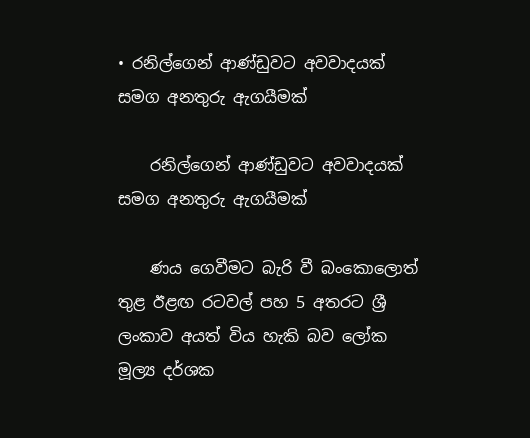• රනිල්ගෙන් ආණ්ඩුවට අවවාදයක් සමග අනතුරු ඇගයීමක්

    රනිල්ගෙන් ආණ්ඩුවට අවවාදයක් සමග අනතුරු ඇගයීමක්

    ණය ගෙවීමට බැරි වී බංකොලොත් තුළ ඊළඟ රටවල් පහ 5 අතරට ශ්‍රී ලංකාව අයත් විය හැකි බව ලෝක මූල්‍ය දර්ශක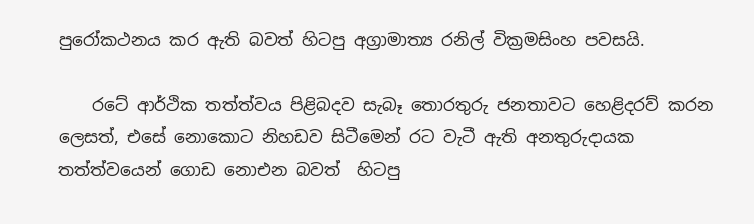පුරෝකථනය කර ඇති බවත් හිටපු අග්‍රාමාත්‍ය රනිල් වික්‍රමසිංහ පවසයි.

    රටේ ආර්ථික තත්ත්වය පිළිබදව සැබෑ තොරතුරු ජනතාවට හෙළිදරව් කරන ලෙසත්, එසේ නොකොට නිහඩව සිටීමෙන් රට වැටී ඇති අනතුරුදායක තත්ත්වයෙන් ගොඩ නොඑන බවත්  හිටපු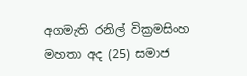අගමැති රනිල් වික්‍රමසිංහ මහතා අද (25) සමාජ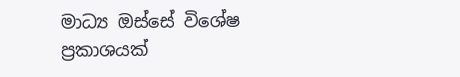මාධ්‍ය ඔස්සේ විශේෂ ප්‍රකාශයක්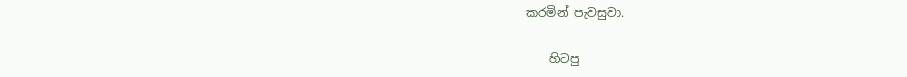කරමින් පැවසුවා.

    හිටපු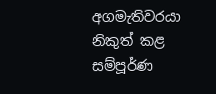අගමැතිවරයා නිකුත් කළ සම්පූර්ණ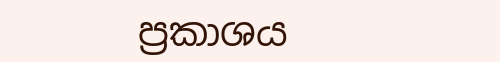ප්‍රකාශය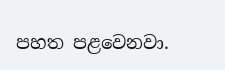පහත පළවෙනවා.